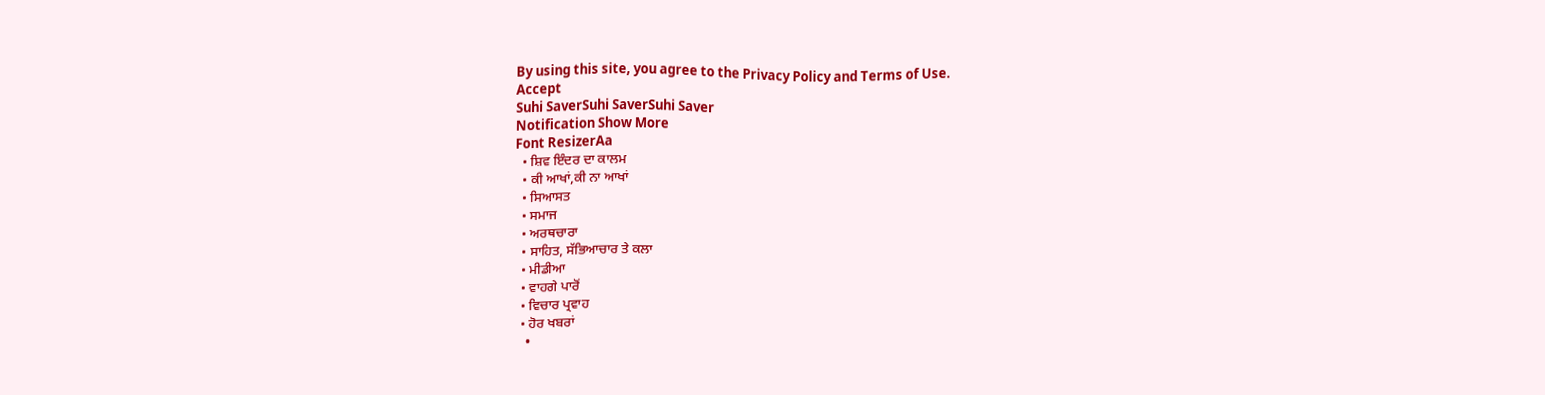By using this site, you agree to the Privacy Policy and Terms of Use.
Accept
Suhi SaverSuhi SaverSuhi Saver
Notification Show More
Font ResizerAa
  • ਸ਼ਿਵ ਇੰਦਰ ਦਾ ਕਾਲਮ
  • ਕੀ ਆਖਾਂ,ਕੀ ਨਾ ਆਖਾਂ
  • ਸਿਆਸਤ
  • ਸਮਾਜ
  • ਅਰਥਚਾਰਾ
  • ਸਾਹਿਤ, ਸੱਭਿਆਚਾਰ ਤੇ ਕਲਾ
  • ਮੀਡੀਆ
  • ਵਾਹਗੇ ਪਾਰੋਂ
  • ਵਿਚਾਰ ਪ੍ਰਵਾਹ
  • ਹੋਰ ਖਬਰਾਂ
    •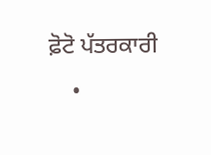ਫ਼ੋਟੋ ਪੱਤਰਕਾਰੀ
    •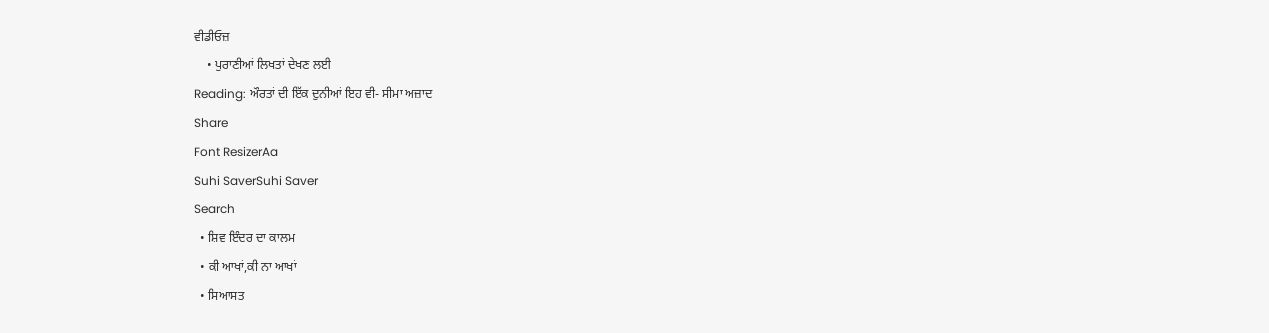ਵੀਡੀਓਜ਼
    • ਪੁਰਾਣੀਆਂ ਲਿਖਤਾਂ ਦੇਖਣ ਲਈ
Reading: ਔਰਤਾਂ ਦੀ ਇੱਕ ਦੁਨੀਆਂ ਇਹ ਵੀ- ਸੀਮਾ ਅਜ਼ਾਦ
Share
Font ResizerAa
Suhi SaverSuhi Saver
Search
  • ਸ਼ਿਵ ਇੰਦਰ ਦਾ ਕਾਲਮ
  • ਕੀ ਆਖਾਂ,ਕੀ ਨਾ ਆਖਾਂ
  • ਸਿਆਸਤ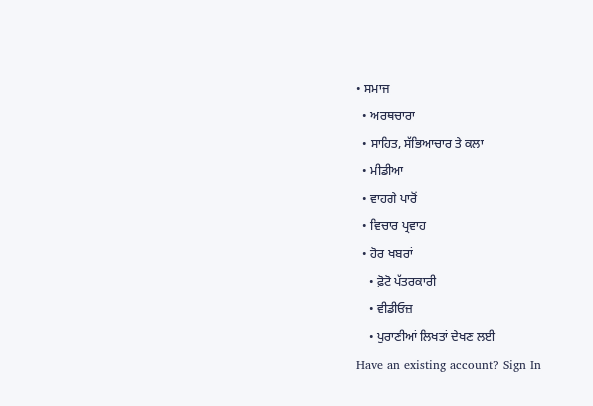• ਸਮਾਜ
  • ਅਰਥਚਾਰਾ
  • ਸਾਹਿਤ, ਸੱਭਿਆਚਾਰ ਤੇ ਕਲਾ
  • ਮੀਡੀਆ
  • ਵਾਹਗੇ ਪਾਰੋਂ
  • ਵਿਚਾਰ ਪ੍ਰਵਾਹ
  • ਹੋਰ ਖਬਰਾਂ
    • ਫ਼ੋਟੋ ਪੱਤਰਕਾਰੀ
    • ਵੀਡੀਓਜ਼
    • ਪੁਰਾਣੀਆਂ ਲਿਖਤਾਂ ਦੇਖਣ ਲਈ
Have an existing account? Sign In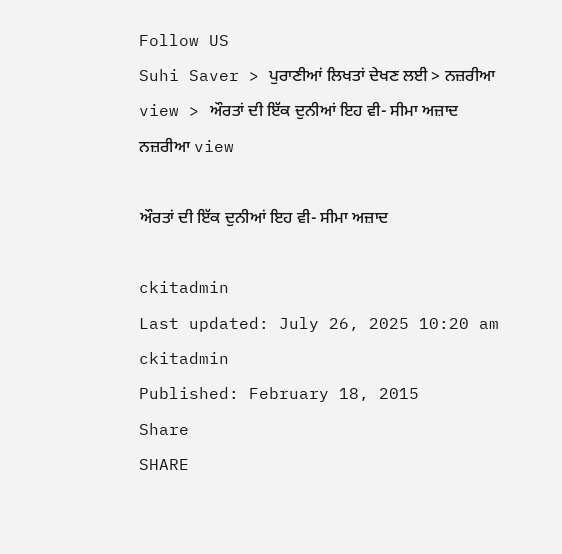Follow US
Suhi Saver > ਪੁਰਾਣੀਆਂ ਲਿਖਤਾਂ ਦੇਖਣ ਲਈ > ਨਜ਼ਰੀਆ view > ਔਰਤਾਂ ਦੀ ਇੱਕ ਦੁਨੀਆਂ ਇਹ ਵੀ- ਸੀਮਾ ਅਜ਼ਾਦ
ਨਜ਼ਰੀਆ view

ਔਰਤਾਂ ਦੀ ਇੱਕ ਦੁਨੀਆਂ ਇਹ ਵੀ- ਸੀਮਾ ਅਜ਼ਾਦ

ckitadmin
Last updated: July 26, 2025 10:20 am
ckitadmin
Published: February 18, 2015
Share
SHARE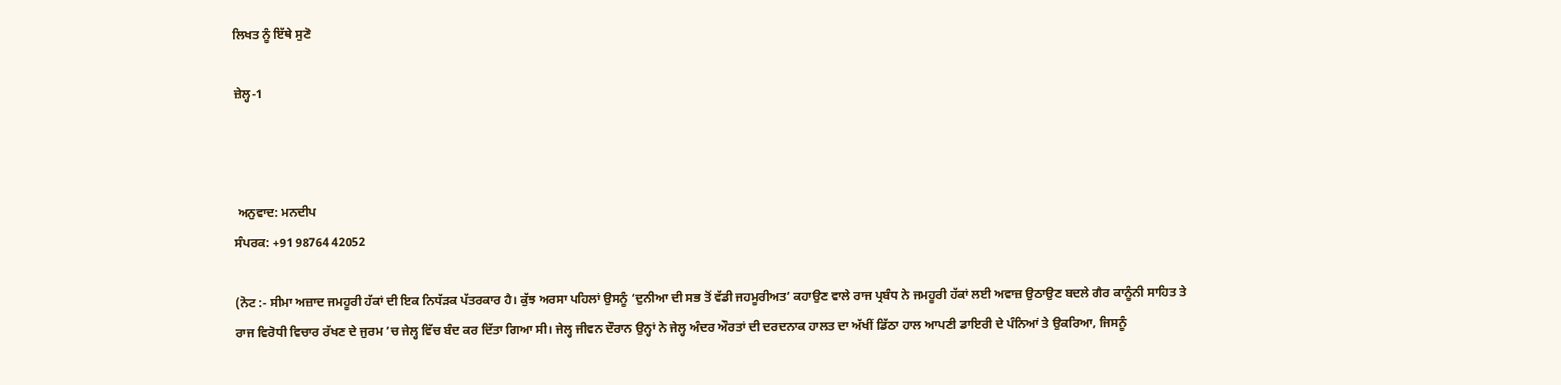ਲਿਖਤ ਨੂੰ ਇੱਥੇ ਸੁਣੋ

ਜ਼ੇਲ੍ਹ-1



 ਅਨੁਵਾਦ: ਮਨਦੀਪ
ਸੰਪਰਕ: +91 98764 42052

(ਨੋਟ :- ਸੀਮਾ ਅਜ਼ਾਦ ਜਮਹੂਰੀ ਹੱਕਾਂ ਦੀ ਇਕ ਨਿਧੱੜਕ ਪੱਤਰਕਾਰ ਹੈ। ਕੁੱਝ ਅਰਸਾ ਪਹਿਲਾਂ ਉਸਨੂੰ ‘ਦੁਨੀਆ ਦੀ ਸਭ ਤੋਂ ਵੱਡੀ ਜਹਮੂਰੀਅਤ’ ਕਹਾਉਣ ਵਾਲੇ ਰਾਜ ਪ੍ਰਬੰਧ ਨੇ ਜਮਹੂਰੀ ਹੱਕਾਂ ਲਈ ਅਵਾਜ਼ ਉਠਾਉਣ ਬਦਲੇ ਗੈਰ ਕਾਨੂੰਨੀ ਸਾਹਿਤ ਤੇ ਰਾਜ ਵਿਰੋਧੀ ਵਿਚਾਰ ਰੱਖਣ ਦੇ ਜੁਰਮ ’ਚ ਜੇਲ੍ਹ ਵਿੱਚ ਬੰਦ ਕਰ ਦਿੱਤਾ ਗਿਆ ਸੀ। ਜੇਲ੍ਹ ਜੀਵਨ ਦੌਰਾਨ ਉਨ੍ਹਾਂ ਨੇ ਜੇਲ੍ਹ ਅੰਦਰ ਔਰਤਾਂ ਦੀ ਦਰਦਨਾਕ ਹਾਲਤ ਦਾ ਅੱਖੀਂ ਡਿੱਠਾ ਹਾਲ ਆਪਣੀ ਡਾਇਰੀ ਦੇ ਪੰਨਿਆਂ ਤੇ ਉਕਰਿਆ, ਜਿਸਨੂੰ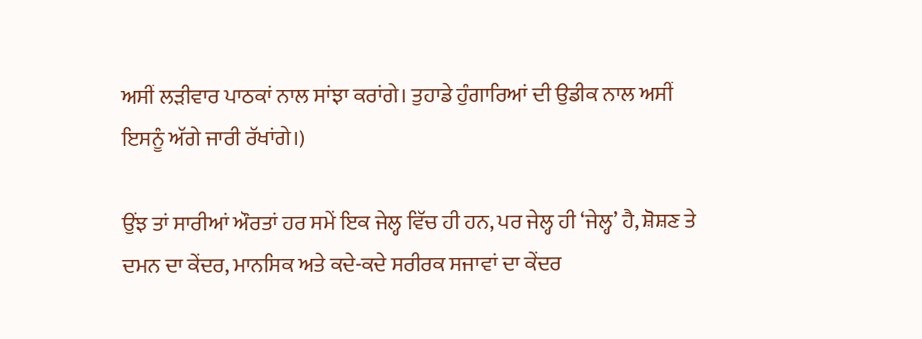ਅਸੀਂ ਲੜੀਵਾਰ ਪਾਠਕਾਂ ਨਾਲ ਸਾਂਝਾ ਕਰਾਂਗੇ। ਤੁਹਾਡੇ ਹੁੰਗਾਰਿਆਂ ਦੀ ਉਡੀਕ ਨਾਲ ਅਸੀਂ ਇਸਨੂੰ ਅੱਗੇ ਜਾਰੀ ਰੱਖਾਂਗੇ।)

ਉਂਝ ਤਾਂ ਸਾਰੀਆਂ ਔਰਤਾਂ ਹਰ ਸਮੇਂ ਇਕ ਜੇਲ੍ਹ ਵਿੱਚ ਹੀ ਹਨ, ਪਰ ਜੇਲ੍ਹ ਹੀ ‘ਜੇਲ੍ਹ’ ਹੈ, ਸ਼ੋਸ਼ਣ ਤੇ ਦਮਨ ਦਾ ਕੇਂਦਰ, ਮਾਨਸਿਕ ਅਤੇ ਕਦੇ-ਕਦੇ ਸਰੀਰਕ ਸਜਾਵਾਂ ਦਾ ਕੇਂਦਰ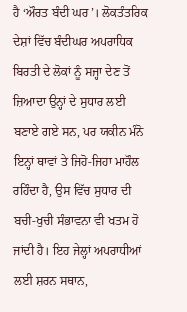ਹੈ ‘ਔਰਤ ਬੰਦੀ ਘਰ’। ਲੋਕਤੰਤਰਿਕ ਦੇਸ਼ਾਂ ਵਿੱਚ ਬੰਦੀਘਰ ਅਪਰਾਧਿਕ ਬਿਰਤੀ ਦੇ ਲੋਕਾਂ ਨੂੰ ਸਜ੍ਹਾ ਦੇਣ ਤੋਂ ਜ਼ਿਆਦਾ ਉਨ੍ਹਾਂ ਦੇ ਸੁਧਾਰ ਲਈ ਬਣਾਏ ਗਏ ਸਨ, ਪਰ ਯਕੀਨ ਮੰਨੋ ਇਨ੍ਹਾਂ ਥਾਵਾਂ ਤੇ ਜਿਹੋ-ਜਿਹਾ ਮਾਹੌਲ ਰਹਿੰਦਾ ਹੈ, ਉਸ ਵਿੱਚ ਸੁਧਾਰ ਦੀ ਬਚੀ-ਖੁਚੀ ਸੰਭਾਵਨਾ ਵੀ ਖਤਮ ਹੋ ਜਾਂਦੀ ਹੈ। ਇਹ ਜੇਲ੍ਹਾਂ ਅਪਰਾਧੀਆਂ ਲਈ ਸ਼ਰਨ ਸਥਾਨ,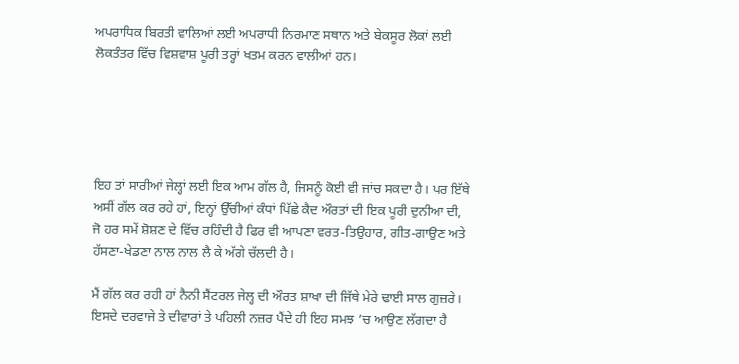ਅਪਰਾਧਿਕ ਬਿਰਤੀ ਵਾਲਿਆਂ ਲਈ ਅਪਰਾਧੀ ਨਿਰਮਾਣ ਸਥਾਨ ਅਤੇ ਬੇਕਸੂਰ ਲੋਕਾਂ ਲਈ ਲੋਕਤੰਤਰ ਵਿੱਚ ਵਿਸ਼ਵਾਸ਼ ਪੂਰੀ ਤਰ੍ਹਾਂ ਖਤਮ ਕਰਨ ਵਾਲੀਆਂ ਹਨ।





ਇਹ ਤਾਂ ਸਾਰੀਆਂ ਜੇਲ੍ਹਾਂ ਲਈ ਇਕ ਆਮ ਗੱਲ ਹੈ, ਜਿਸਨੂੰ ਕੋਈ ਵੀ ਜਾਂਚ ਸਕਦਾ ਹੈ। ਪਰ ਇੱਥੇ ਅਸੀਂ ਗੱਲ ਕਰ ਰਹੇ ਹਾਂ, ਇਨ੍ਹਾਂ ਉੱਚੀਆਂ ਕੰਧਾਂ ਪਿੱਛੇ ਕੈਦ ਔਰਤਾਂ ਦੀ ਇਕ ਪੂਰੀ ਦੁਨੀਆ ਦੀ, ਜੋ ਹਰ ਸਮੇਂ ਸ਼ੋਸ਼ਣ ਦੇ ਵਿੱਚ ਰਹਿੰਦੀ ਹੈ ਫਿਰ ਵੀ ਆਪਣਾ ਵਰਤ-ਤਿਉਹਾਰ, ਗੀਤ-ਗਾਉਣ ਅਤੇ ਹੱਸਣਾ-ਖੇਡਣਾ ਨਾਲ ਨਾਲ ਲੈ ਕੇ ਅੱਗੇ ਚੱਲਦੀ ਹੈ।

ਮੈਂ ਗੱਲ ਕਰ ਰਹੀ ਹਾਂ ਨੈਨੀ ਸੈਂਟਰਲ ਜੇਲ੍ਹ ਦੀ ਔਰਤ ਸ਼ਾਖਾ ਦੀ ਜਿੱਥੇ ਮੇਰੇ ਢਾਈ ਸਾਲ ਗੁਜ਼ਰੇ। ਇਸਦੇ ਦਰਵਾਜੇ ਤੇ ਦੀਵਾਰਾਂ ਤੇ ਪਹਿਲੀ ਨਜ਼ਰ ਪੈਂਦੇ ਹੀ ਇਹ ਸਮਝ ’ਚ ਆਉਣ ਲੱਗਦਾ ਹੈ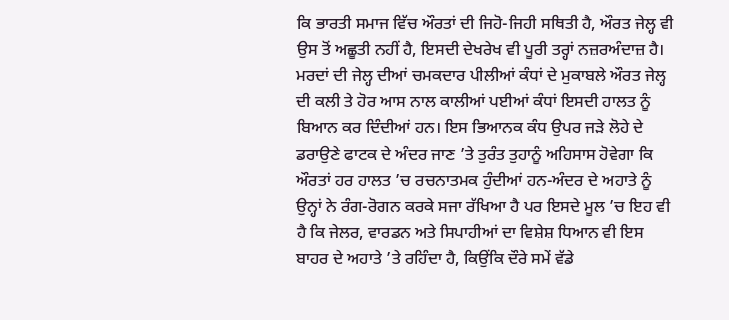ਕਿ ਭਾਰਤੀ ਸਮਾਜ ਵਿੱਚ ਔਰਤਾਂ ਦੀ ਜਿਹੋ-ਜਿਹੀ ਸਥਿਤੀ ਹੈ, ਔਰਤ ਜੇਲ੍ਹ ਵੀ ਉਸ ਤੋਂ ਅਛੂਤੀ ਨਹੀਂ ਹੈ, ਇਸਦੀ ਦੇਖਰੇਖ ਵੀ ਪੂਰੀ ਤਰ੍ਹਾਂ ਨਜ਼ਰਅੰਦਾਜ਼ ਹੈ। ਮਰਦਾਂ ਦੀ ਜੇਲ੍ਹ ਦੀਆਂ ਚਮਕਦਾਰ ਪੀਲੀਆਂ ਕੰਧਾਂ ਦੇ ਮੁਕਾਬਲੇ ਔਰਤ ਜੇਲ੍ਹ ਦੀ ਕਲੀ ਤੇ ਹੋਰ ਆਸ ਨਾਲ ਕਾਲੀਆਂ ਪਈਆਂ ਕੰਧਾਂ ਇਸਦੀ ਹਾਲਤ ਨੂੰ ਬਿਆਨ ਕਰ ਦਿੰਦੀਆਂ ਹਨ। ਇਸ ਭਿਆਨਕ ਕੰਧ ਉਪਰ ਜੜੇ ਲੋਹੇ ਦੇ ਡਰਾਉਣੇ ਫਾਟਕ ਦੇ ਅੰਦਰ ਜਾਣ ’ਤੇ ਤੁਰੰਤ ਤੁਹਾਨੂੰ ਅਹਿਸਾਸ ਹੋਵੇਗਾ ਕਿ ਔਰਤਾਂ ਹਰ ਹਾਲਤ ’ਚ ਰਚਨਾਤਮਕ ਹੁੰਦੀਆਂ ਹਨ-ਅੰਦਰ ਦੇ ਅਹਾਤੇ ਨੂੰ ਉਨ੍ਹਾਂ ਨੇ ਰੰਗ-ਰੋਗਨ ਕਰਕੇ ਸਜਾ ਰੱਖਿਆ ਹੈ ਪਰ ਇਸਦੇ ਮੂਲ ’ਚ ਇਹ ਵੀ ਹੈ ਕਿ ਜੇਲਰ, ਵਾਰਡਨ ਅਤੇ ਸਿਪਾਹੀਆਂ ਦਾ ਵਿਸ਼ੇਸ਼ ਧਿਆਨ ਵੀ ਇਸ ਬਾਹਰ ਦੇ ਅਹਾਤੇ ’ਤੇ ਰਹਿੰਦਾ ਹੈ, ਕਿਉਂਕਿ ਦੌਰੇ ਸਮੇਂ ਵੱਡੇ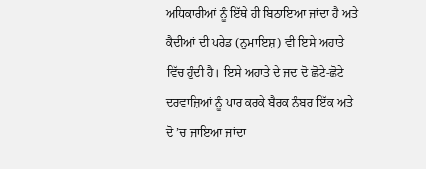ਅਧਿਕਾਰੀਆਂ ਨੂੰ ਇੱਥੇ ਹੀ ਬਿਠਾਇਆ ਜਾਂਦਾ ਹੈ ਅਤੇ ਕੈਦੀਆਂ ਦੀ ਪਰੇਡ (ਨੁਮਾਇਸ਼) ਵੀ ਇਸੇ ਅਹਾਤੇ ਵਿੱਚ ਹੁੰਦੀ ਹੈ। ਇਸੇ ਅਹਾਤੇ ਦੇ ਜਦ ਦੋ ਛੋਟੇ-ਛੋਟੇ ਦਰਵਾਜ਼ਿਆਂ ਨੂੰ ਪਾਰ ਕਰਕੇ ਬੈਰਕ ਨੰਬਰ ਇੱਕ ਅਤੇ ਦੋ ’ਚ ਜਾਇਆ ਜਾਂਦਾ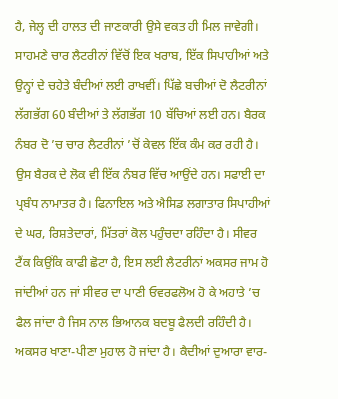ਹੈ, ਜੇਲ੍ਹ ਦੀ ਹਾਲਤ ਦੀ ਜਾਣਕਾਰੀ ਉਸੇ ਵਕਤ ਹੀ ਮਿਲ ਜਾਵੇਗੀ। ਸਾਹਮਣੇ ਚਾਰ ਲੈਟਰੀਨਾਂ ਵਿੱਚੋਂ ਇਕ ਖਰਾਬ, ਇੱਕ ਸਿਪਾਹੀਆਂ ਅਤੇ ਉਨ੍ਹਾਂ ਦੇ ਚਹੇਤੇ ਬੰਦੀਆਂ ਲਈ ਰਾਖਵੀਂ। ਪਿੱਛੇ ਬਚੀਆਂ ਦੋ ਲੈਟਰੀਨਾਂ ਲੱਗਭੱਗ 60 ਬੰਦੀਆਂ ਤੇ ਲੱਗਭੱਗ 10 ਬੱਚਿਆਂ ਲਈ ਹਨ। ਬੈਰਕ ਨੰਬਰ ਦੋ ’ਚ ਚਾਰ ਲੈਟਰੀਨਾਂ ’ਚੋਂ ਕੇਵਲ ਇੱਕ ਕੰਮ ਕਰ ਰਹੀ ਹੈ। ਉਸ ਬੈਰਕ ਦੇ ਲੋਕ ਵੀ ਇੱਕ ਨੰਬਰ ਵਿੱਚ ਆਉਂਦੇ ਹਨ। ਸਫਾਈ ਦਾ ਪ੍ਰਬੰਧ ਨਾਮਾਤਰ ਹੈ। ਫਿਨਾਇਲ ਅਤੇ ਐਸਿਡ ਲਗਾਤਾਰ ਸਿਪਾਹੀਆਂ ਦੇ ਘਰ, ਰਿਸ਼ਤੇਦਾਰਾਂ, ਮਿੱਤਰਾਂ ਕੋਲ ਪਹੁੰਚਦਾ ਰਹਿੰਦਾ ਹੈ। ਸੀਵਰ ਟੈਂਕ ਕਿਉਂਕਿ ਕਾਫੀ ਛੋਟਾ ਹੈ, ਇਸ ਲਈ ਲੈਟਰੀਨਾਂ ਅਕਸਰ ਜਾਮ ਹੋ ਜਾਂਦੀਆਂ ਹਨ ਜਾਂ ਸੀਵਰ ਦਾ ਪਾਣੀ ਓਵਰਫਲੋਅ ਹੋ ਕੇ ਅਹਾਤੇ ’ਚ ਫੈਲ ਜਾਂਦਾ ਹੈ ਜਿਸ ਨਾਲ ਭਿਆਨਕ ਬਦਬੂ ਫੈਲਦੀ ਰਹਿੰਦੀ ਹੈ। ਅਕਸਰ ਖਾਣਾ-ਪੀਣਾ ਮੁਹਾਲ ਹੋ ਜਾਂਦਾ ਹੈ। ਕੈਦੀਆਂ ਦੁਆਰਾ ਵਾਰ-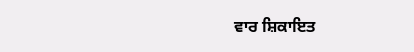ਵਾਰ ਸ਼ਿਕਾਇਤ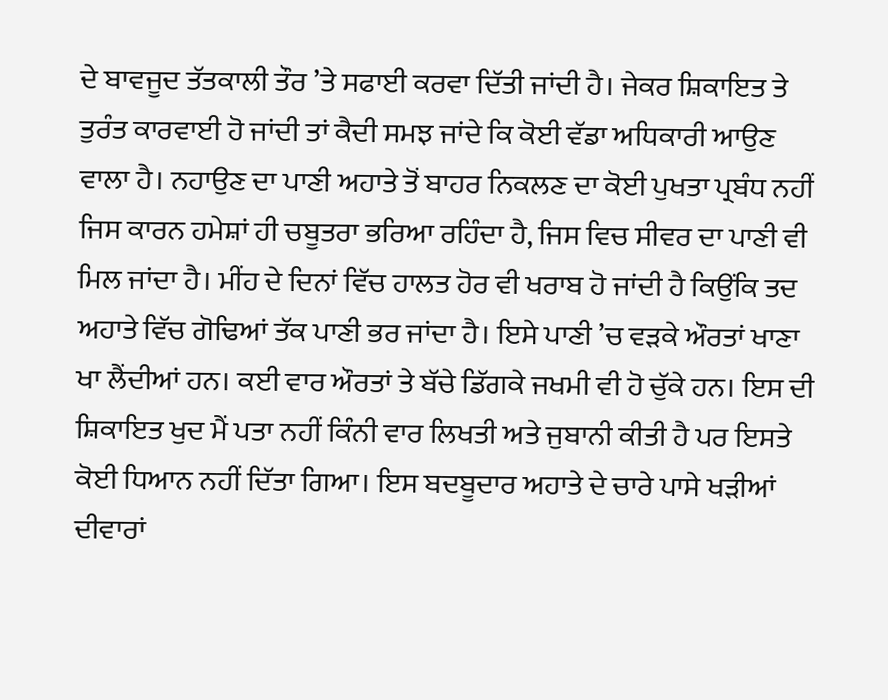ਦੇ ਬਾਵਜੂਦ ਤੱਤਕਾਲੀ ਤੌਰ ’ਤੇ ਸਫਾਈ ਕਰਵਾ ਦਿੱਤੀ ਜਾਂਦੀ ਹੈ। ਜੇਕਰ ਸ਼ਿਕਾਇਤ ਤੇ ਤੁਰੰਤ ਕਾਰਵਾਈ ਹੋ ਜਾਂਦੀ ਤਾਂ ਕੈਦੀ ਸਮਝ ਜਾਂਦੇ ਕਿ ਕੋਈ ਵੱਡਾ ਅਧਿਕਾਰੀ ਆਉਣ ਵਾਲਾ ਹੈ। ਨਹਾਉਣ ਦਾ ਪਾਣੀ ਅਹਾਤੇ ਤੋਂ ਬਾਹਰ ਨਿਕਲਣ ਦਾ ਕੋਈ ਪੁਖਤਾ ਪ੍ਰਬੰਧ ਨਹੀਂ ਜਿਸ ਕਾਰਨ ਹਮੇਸ਼ਾਂ ਹੀ ਚਬੂਤਰਾ ਭਰਿਆ ਰਹਿੰਦਾ ਹੈ, ਜਿਸ ਵਿਚ ਸੀਵਰ ਦਾ ਪਾਣੀ ਵੀ ਮਿਲ ਜਾਂਦਾ ਹੈ। ਮੀਂਹ ਦੇ ਦਿਨਾਂ ਵਿੱਚ ਹਾਲਤ ਹੋਰ ਵੀ ਖਰਾਬ ਹੋ ਜਾਂਦੀ ਹੈ ਕਿਉਂਕਿ ਤਦ ਅਹਾਤੇ ਵਿੱਚ ਗੋਢਿਆਂ ਤੱਕ ਪਾਣੀ ਭਰ ਜਾਂਦਾ ਹੈ। ਇਸੇ ਪਾਣੀ ’ਚ ਵੜਕੇ ਔਰਤਾਂ ਖਾਣਾ ਖਾ ਲੈਂਦੀਆਂ ਹਨ। ਕਈ ਵਾਰ ਔਰਤਾਂ ਤੇ ਬੱਚੇ ਡਿੱਗਕੇ ਜਖਮੀ ਵੀ ਹੋ ਚੁੱਕੇ ਹਨ। ਇਸ ਦੀ ਸ਼ਿਕਾਇਤ ਖੁਦ ਮੈਂ ਪਤਾ ਨਹੀਂ ਕਿੰਨੀ ਵਾਰ ਲਿਖਤੀ ਅਤੇ ਜੁਬਾਨੀ ਕੀਤੀ ਹੈ ਪਰ ਇਸਤੇ ਕੋਈ ਧਿਆਨ ਨਹੀਂ ਦਿੱਤਾ ਗਿਆ। ਇਸ ਬਦਬੂਦਾਰ ਅਹਾਤੇ ਦੇ ਚਾਰੇ ਪਾਸੇ ਖੜੀਆਂ ਦੀਵਾਰਾਂ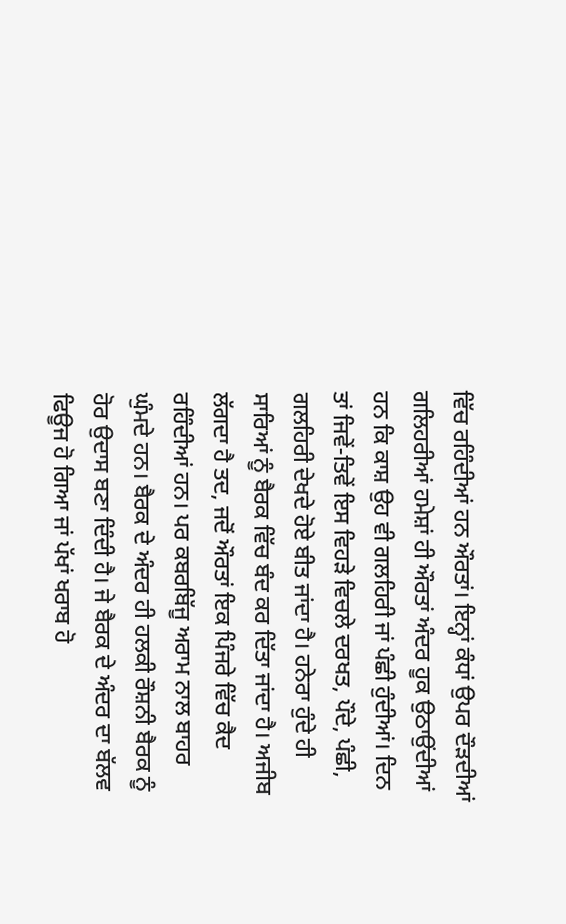ਵਿੱਚ ਰਹਿੰਦੀਆਂ ਹਨ ਔਰਤਾਂ। ਇਨ੍ਹਾਂ ਕੰਧਾਂ ਉਪਰ ਦੌੜਦੀਆਂ ਗਲਿਹਰੀਆਂ ਹਮੇਸ਼ਾਂ ਹੀ ਔਰਤਾਂ ਅੰਦਰ ਹੂਕ ਉਠਾਉਂਦੀਆਂ ਹਨ ਕਿ ਕਾਸ਼ ਉਹ ਵੀ ਗਲਹਿਰੀ ਜਾਂ ਪੰਛੀ ਹੁੰਦੀਆਂ। ਦਿਨ ਤਾਂ ਜਿਵੇਂ-ਤਿਵੇਂ ਇਸ ਵਿਹੜੇ ਵਿਚਲੇ ਦਰਖਤ, ਪੌਦੇ, ਪੰਛੀ, ਗਲਹਿਰੀ ਦੇਖਦੇ ਹੋਏ ਬੀਤ ਜਾਂਦਾ ਹੈ। ਹਨੇਰਾ ਹੁੰਦੇ ਹੀ ਸਾਰਿਆਂ ਨੂੰ ਬੈਰਕ ਵਿੱਚ ਬੰਦ ਕਰ ਦਿੱਤਾ ਜਾਂਦਾ ਹੈ। ਅਜੀਬ ਲੱਗਦਾ ਹੈ ਤਦ, ਜਦੋਂ ਔਰਤਾਂ ਇਕ ਪਿੰਜਰੇ ਵਿੱਚ ਕੈਦ ਰਹਿੰਦੀਆਂ ਹਨ। ਪਰ ਕਬਰਬਿੱਜੂ ਅਰਾਮ ਨਾਲ ਬਾਹਰ ਘੁੰਮਦੇ ਹਨ। ਬੈਰਕ ਦੇ ਅੰਦਰ ਹੀ ਹਲਕੀ ਰੌਸ਼ਨੀ ਬੈਰਕ ਨੂੰ ਹੋਰ ਉਦਾਸ ਬਣਾ ਦਿੰਦੀ ਹੈ। ਜੇ ਬੈਰਕ ਦੇ ਅੰਦਰ ਦਾ ਬੱਲਵ ਫਿਊਜ ਹੋ ਗਿਆ ਜਾਂ ਪੱਖਾਂ ਖਰਾਬ ਹੋ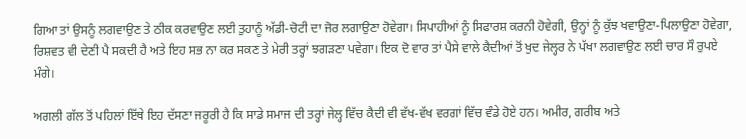ਗਿਆ ਤਾਂ ਉਸਨੂੰ ਲਗਵਾਉਣ ਤੇ ਠੀਕ ਕਰਵਾਉਣ ਲਈ ਤੁਹਾਨੂੰ ਅੱਡੀ-ਚੋਟੀ ਦਾ ਜੋਰ ਲਗਾਉਣਾ ਹੋਵੇਗਾ। ਸਿਪਾਹੀਆਂ ਨੂੰ ਸਿਫਾਰਸ਼ ਕਰਨੀ ਹੋਵੇਗੀ, ਉਨ੍ਹਾਂ ਨੂੰ ਕੁੱਝ ਖਵਾਉਣਾ-ਪਿਲਾਉਣਾ ਹੋਵੇਗਾ, ਰਿਸ਼ਵਤ ਵੀ ਦੇਣੀ ਪੈ ਸਕਦੀ ਹੈ ਅਤੇ ਇਹ ਸਭ ਨਾ ਕਰ ਸਕਣ ਤੇ ਮੇਰੀ ਤਰ੍ਹਾਂ ਝਗੜਣਾ ਪਵੇਗਾ। ਇਕ ਦੋ ਵਾਰ ਤਾਂ ਪੈਸੇ ਵਾਲੇ ਕੈਦੀਆਂ ਤੋਂ ਖੁਦ ਜੇਲ੍ਹਰ ਨੇ ਪੱਖਾ ਲਗਵਾਉਣ ਲਈ ਚਾਰ ਸੌ ਰੁਪਏ ਮੰਗੇ।

ਅਗਲੀ ਗੱਲ ਤੋਂ ਪਹਿਲਾਂ ਇੱਥੇ ਇਹ ਦੱਸਣਾ ਜਰੂਰੀ ਹੈ ਕਿ ਸਾਡੇ ਸਮਾਜ ਦੀ ਤਰ੍ਹਾਂ ਜੇਲ੍ਹ ਵਿੱਚ ਕੈਦੀ ਵੀ ਵੱਖ-ਵੱਖ ਵਰਗਾਂ ਵਿੱਚ ਵੰਡੇ ਹੋਏ ਹਨ। ਅਮੀਰ, ਗਰੀਬ ਅਤੇ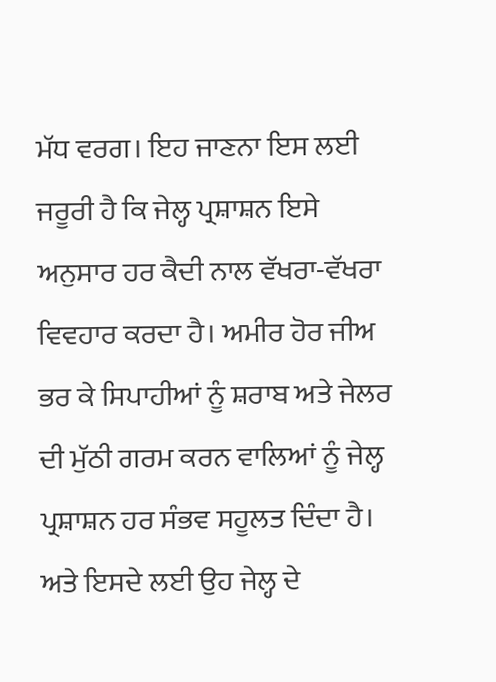ਮੱਧ ਵਰਗ। ਇਹ ਜਾਣਨਾ ਇਸ ਲਈ ਜਰੂਰੀ ਹੈ ਕਿ ਜੇਲ੍ਹ ਪ੍ਰਸ਼ਾਸ਼ਨ ਇਸੇ ਅਨੁਸਾਰ ਹਰ ਕੈਦੀ ਨਾਲ ਵੱਖਰਾ-ਵੱਖਰਾ ਵਿਵਹਾਰ ਕਰਦਾ ਹੈ। ਅਮੀਰ ਹੋਰ ਜੀਅ ਭਰ ਕੇ ਸਿਪਾਹੀਆਂ ਨੂੰ ਸ਼ਰਾਬ ਅਤੇ ਜੇਲਰ ਦੀ ਮੁੱਠੀ ਗਰਮ ਕਰਨ ਵਾਲਿਆਂ ਨੂੰ ਜੇਲ੍ਹ ਪ੍ਰਸ਼ਾਸ਼ਨ ਹਰ ਸੰਭਵ ਸਹੂਲਤ ਦਿੰਦਾ ਹੈ। ਅਤੇ ਇਸਦੇ ਲਈ ਉਹ ਜੇਲ੍ਹ ਦੇ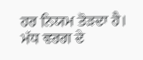ਹਰ ਨਿਯਮ ਤੋੜਦਾ ਹੈ। ਮੱਧ ਵਰਗ ਦੇ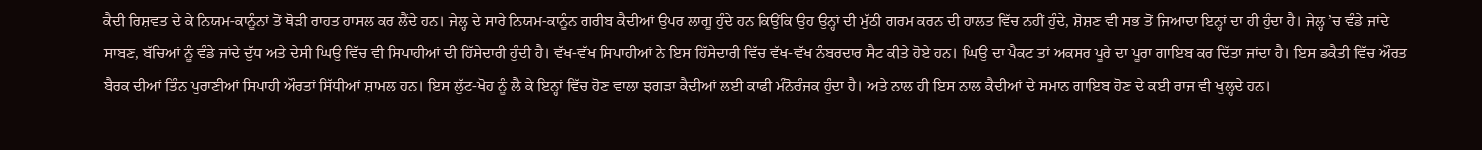ਕੈਦੀ ਰਿਸ਼ਵਤ ਦੇ ਕੇ ਨਿਯਮ-ਕਾਨੂੰਨਾਂ ਤੋਂ ਥੋੜੀ ਰਾਹਤ ਹਾਸਲ ਕਰ ਲੈਂਦੇ ਹਨ। ਜੇਲ੍ਹ ਦੇ ਸਾਰੇ ਨਿਯਮ-ਕਾਨੂੰਨ ਗਰੀਬ ਕੈਦੀਆਂ ਉਪਰ ਲਾਗੂ ਹੁੰਦੇ ਹਨ ਕਿਉਂਕਿ ਉਹ ਉਨ੍ਹਾਂ ਦੀ ਮੁੱਠੀ ਗਰਮ ਕਰਨ ਦੀ ਹਾਲਤ ਵਿੱਚ ਨਹੀਂ ਹੁੰਦੇ, ਸ਼ੋਸ਼ਣ ਵੀ ਸਭ ਤੋਂ ਜਿਆਦਾ ਇਨ੍ਹਾਂ ਦਾ ਹੀ ਹੁੰਦਾ ਹੈ। ਜੇਲ੍ਹ ’ਚ ਵੰਡੇ ਜਾਂਦੇ ਸਾਬਣ, ਬੱਚਿਆਂ ਨੂੰ ਵੰਡੇ ਜਾਂਦੇ ਦੁੱਧ ਅਤੇ ਦੇਸੀ ਘਿਉ ਵਿੱਚ ਵੀ ਸਿਪਾਹੀਆਂ ਦੀ ਹਿੱਸੇਦਾਰੀ ਹੁੰਦੀ ਹੈ। ਵੱਖ-ਵੱਖ ਸਿਪਾਹੀਆਂ ਨੇ ਇਸ ਹਿੱਸੇਦਾਰੀ ਵਿੱਚ ਵੱਖ-ਵੱਖ ਨੰਬਰਦਾਰ ਸੈਟ ਕੀਤੇ ਹੋਏ ਹਨ। ਘਿਉ ਦਾ ਪੈਕਟ ਤਾਂ ਅਕਸਰ ਪੂਰੇ ਦਾ ਪੂਰਾ ਗਾਇਬ ਕਰ ਦਿੱਤਾ ਜਾਂਦਾ ਹੈ। ਇਸ ਡਕੈਤੀ ਵਿੱਚ ਔਰਤ ਬੈਰਕ ਦੀਆਂ ਤਿੰਨ ਪੁਰਾਣੀਆਂ ਸਿਪਾਹੀ ਔਰਤਾਂ ਸਿੱਧੀਆਂ ਸ਼ਾਮਲ ਹਨ। ਇਸ ਲੁੱਟ-ਖੋਹ ਨੂੰ ਲੈ ਕੇ ਇਨ੍ਹਾਂ ਵਿੱਚ ਹੋਣ ਵਾਲਾ ਝਗੜਾ ਕੈਦੀਆਂ ਲਈ ਕਾਫੀ ਮੰਨੋਰੰਜਕ ਹੁੰਦਾ ਹੈ। ਅਤੇ ਨਾਲ ਹੀ ਇਸ ਨਾਲ ਕੈਦੀਆਂ ਦੇ ਸਮਾਨ ਗਾਇਬ ਹੋਣ ਦੇ ਕਈ ਰਾਜ ਵੀ ਖੁਲ੍ਹਦੇ ਹਨ।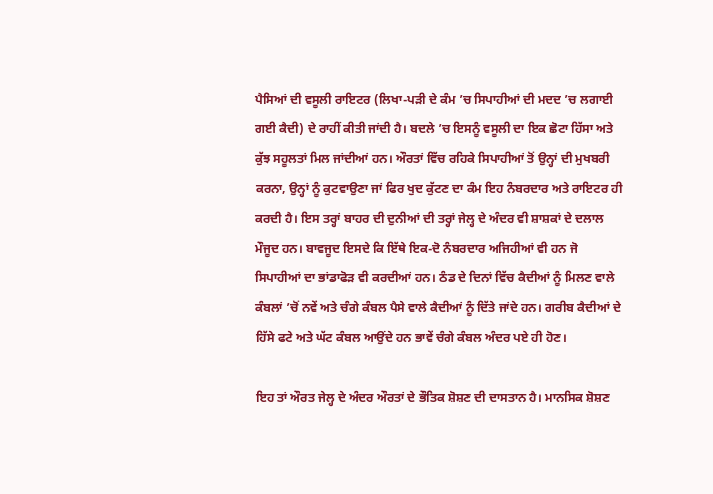ਪੈਸਿਆਂ ਦੀ ਵਸੂਲੀ ਰਾਇਟਰ (ਲਿਖਾ-ਪੜੀ ਦੇ ਕੰਮ ’ਚ ਸਿਪਾਹੀਆਂ ਦੀ ਮਦਦ ’ਚ ਲਗਾਈ ਗਈ ਕੈਦੀ) ਦੇ ਰਾਹੀਂ ਕੀਤੀ ਜਾਂਦੀ ਹੈ। ਬਦਲੇ ’ਚ ਇਸਨੂੰ ਵਸੂਲੀ ਦਾ ਇਕ ਛੋਟਾ ਹਿੱਸਾ ਅਤੇ ਕੁੱਝ ਸਹੂਲਤਾਂ ਮਿਲ ਜਾਂਦੀਆਂ ਹਨ। ਔਰਤਾਂ ਵਿੱਚ ਰਹਿਕੇ ਸਿਪਾਹੀਆਂ ਤੋਂ ਉਨ੍ਹਾਂ ਦੀ ਮੁਖਬਰੀ ਕਰਨਾ, ਉਨ੍ਹਾਂ ਨੂੰ ਕੁਟਵਾਉਣਾ ਜਾਂ ਫਿਰ ਖੁਦ ਕੁੱਟਣ ਦਾ ਕੰਮ ਇਹ ਨੰਬਰਦਾਰ ਅਤੇ ਰਾਇਟਰ ਹੀ ਕਰਦੀ ਹੈ। ਇਸ ਤਰ੍ਹਾਂ ਬਾਹਰ ਦੀ ਦੁਨੀਆਂ ਦੀ ਤਰ੍ਹਾਂ ਜੇਲ੍ਹ ਦੇ ਅੰਦਰ ਵੀ ਸ਼ਾਸ਼ਕਾਂ ਦੇ ਦਲਾਲ ਮੌਜੂਦ ਹਨ। ਬਾਵਜੂਦ ਇਸਦੇ ਕਿ ਇੱਥੇ ਇਕ-ਦੋ ਨੰਬਰਦਾਰ ਅਜਿਹੀਆਂ ਵੀ ਹਨ ਜੋ ਸਿਪਾਹੀਆਂ ਦਾ ਭਾਂਡਾਫੋੜ ਵੀ ਕਰਦੀਆਂ ਹਨ। ਠੰਡ ਦੇ ਦਿਨਾਂ ਵਿੱਚ ਕੈਦੀਆਂ ਨੂੰ ਮਿਲਣ ਵਾਲੇ ਕੰਬਲਾਂ ’ਚੋਂ ਨਵੇਂ ਅਤੇ ਚੰਗੇ ਕੰਬਲ ਪੈਸੇ ਵਾਲੇ ਕੈਦੀਆਂ ਨੂੰ ਦਿੱਤੇ ਜਾਂਦੇ ਹਨ। ਗਰੀਬ ਕੈਦੀਆਂ ਦੇ ਹਿੱਸੇ ਫਟੇ ਅਤੇ ਘੱਟ ਕੰਬਲ ਆਉਂਦੇ ਹਨ ਭਾਵੇਂ ਚੰਗੇ ਕੰਬਲ ਅੰਦਰ ਪਏ ਹੀ ਹੋਣ।

ਇਹ ਤਾਂ ਔਰਤ ਜੇਲ੍ਹ ਦੇ ਅੰਦਰ ਔਰਤਾਂ ਦੇ ਭੌਤਿਕ ਸ਼ੋਸ਼ਣ ਦੀ ਦਾਸਤਾਨ ਹੈ। ਮਾਨਸਿਕ ਸ਼ੋਸ਼ਣ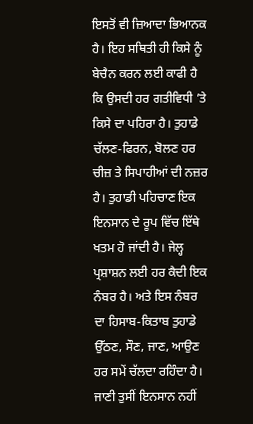ਇਸਤੋਂ ਵੀ ਜ਼ਿਆਦਾ ਭਿਆਨਕ ਹੈ। ਇਹ ਸਥਿਤੀ ਹੀ ਕਿਸੇ ਨੂੰ ਬੇਚੈਨ ਕਰਨ ਲਈ ਕਾਫੀ ਹੈ ਕਿ ਉਸਦੀ ਹਰ ਗਤੀਵਿਧੀ ’ਤੇ ਕਿਸੇ ਦਾ ਪਹਿਰਾ ਹੈ। ਤੁਹਾਡੇ ਚੱਲਣ-ਫਿਰਨ, ਬੋਲਣ ਹਰ ਚੀਜ਼ ਤੇ ਸਿਪਾਹੀਆਂ ਦੀ ਨਜ਼ਰ ਹੈ। ਤੁਹਾਡੀ ਪਹਿਚਾਣ ਇਕ ਇਨਸਾਨ ਦੇ ਰੂਪ ਵਿੱਚ ਇੱਥੇ ਖਤਮ ਹੋ ਜਾਂਦੀ ਹੈ। ਜੇਲ੍ਹ ਪ੍ਰਸ਼ਾਸ਼ਨ ਲਈ ਹਰ ਕੈਦੀ ਇਕ ਨੰਬਰ ਹੈ। ਅਤੇ ਇਸ ਨੰਬਰ ਦਾ ਹਿਸਾਬ-ਕਿਤਾਬ ਤੁਹਾਡੇ ਉੱਠਣ, ਸੌਣ, ਜਾਣ, ਆਉਣ ਹਰ ਸਮੇਂ ਚੱਲਦਾ ਰਹਿੰਦਾ ਹੈ। ਜਾਣੀ ਤੁਸੀਂ ਇਨਸਾਨ ਨਹੀਂ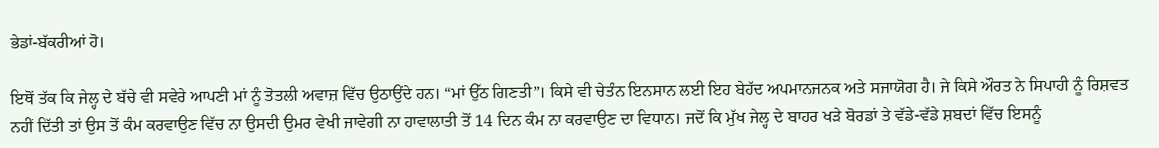ਭੇਡਾਂ-ਬੱਕਰੀਆਂ ਹੋ।

ਇਥੋਂ ਤੱਕ ਕਿ ਜੇਲ੍ਹ ਦੇ ਬੱਚੇ ਵੀ ਸਵੇਰੇ ਆਪਣੀ ਮਾਂ ਨੂੰ ਤੋਤਲੀ ਅਵਾਜ਼ ਵਿੱਚ ਉਠਾਉਂਦੇ ਹਨ। “ਮਾਂ ਉੱਠ ਗਿਣਤੀ”। ਕਿਸੇ ਵੀ ਚੇਤੰਨ ਇਨਸਾਨ ਲਈ ਇਹ ਬੇਹੱਦ ਅਪਮਾਨਜਨਕ ਅਤੇ ਸਜਾਯੋਗ ਹੈ। ਜੇ ਕਿਸੇ ਔਰਤ ਨੇ ਸਿਪਾਹੀ ਨੂੰ ਰਿਸ਼ਵਤ ਨਹੀਂ ਦਿੱਤੀ ਤਾਂ ਉਸ ਤੋਂ ਕੰਮ ਕਰਵਾਉਣ ਵਿੱਚ ਨਾ ਉਸਦੀ ਉਮਰ ਵੇਖੀ ਜਾਵੇਗੀ ਨਾ ਹਾਵਾਲਾਤੀ ਤੋਂ 14 ਦਿਨ ਕੰਮ ਨਾ ਕਰਵਾਉਣ ਦਾ ਵਿਧਾਨ। ਜਦੋਂ ਕਿ ਮੁੱਖ ਜੇਲ੍ਹ ਦੇ ਬਾਹਰ ਖੜੇ ਬੋਰਡਾਂ ਤੇ ਵੱਡੇ-ਵੱਡੇ ਸ਼ਬਦਾਂ ਵਿੱਚ ਇਸਨੂੰ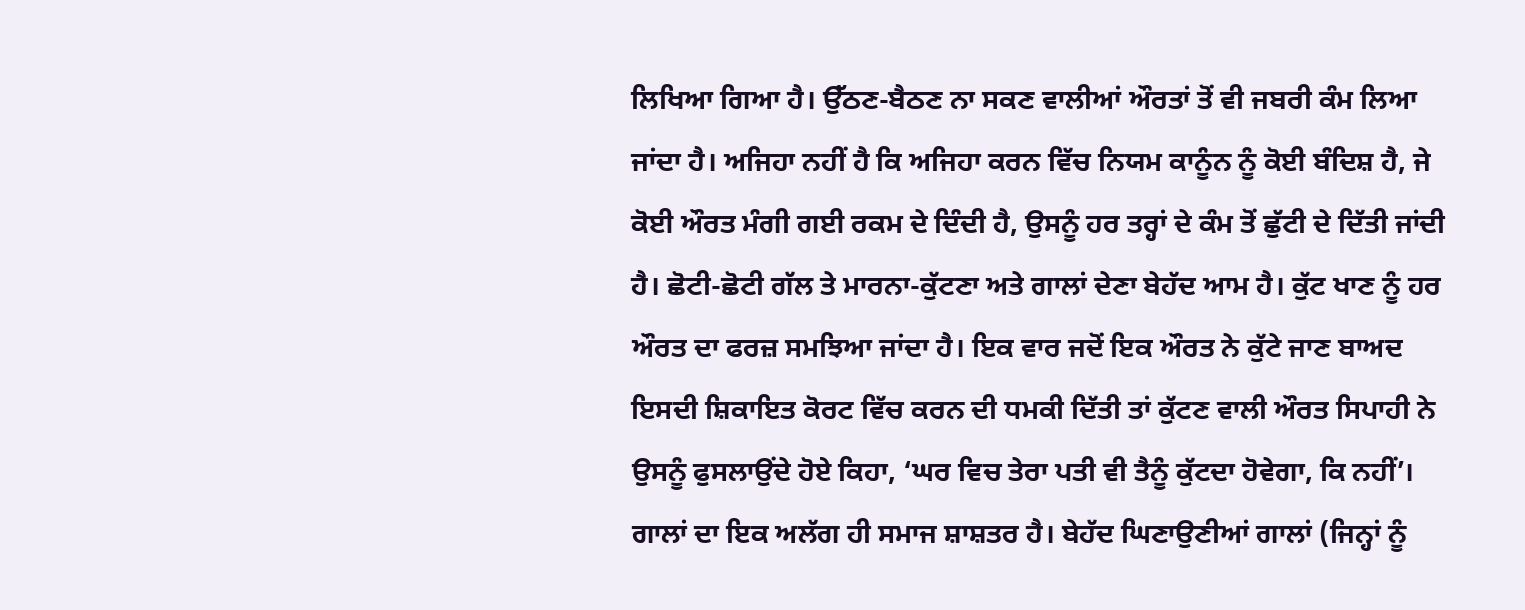ਲਿਖਿਆ ਗਿਆ ਹੈ। ਉੱਠਣ-ਬੈਠਣ ਨਾ ਸਕਣ ਵਾਲੀਆਂ ਔਰਤਾਂ ਤੋਂ ਵੀ ਜਬਰੀ ਕੰਮ ਲਿਆ ਜਾਂਦਾ ਹੈ। ਅਜਿਹਾ ਨਹੀਂ ਹੈ ਕਿ ਅਜਿਹਾ ਕਰਨ ਵਿੱਚ ਨਿਯਮ ਕਾਨੂੰਨ ਨੂੰ ਕੋਈ ਬੰਦਿਸ਼ ਹੈ, ਜੇ ਕੋਈ ਔਰਤ ਮੰਗੀ ਗਈ ਰਕਮ ਦੇ ਦਿੰਦੀ ਹੈ, ਉਸਨੂੰ ਹਰ ਤਰ੍ਹਾਂ ਦੇ ਕੰਮ ਤੋਂ ਛੁੱਟੀ ਦੇ ਦਿੱਤੀ ਜਾਂਦੀ ਹੈ। ਛੋਟੀ-ਛੋਟੀ ਗੱਲ ਤੇ ਮਾਰਨਾ-ਕੁੱਟਣਾ ਅਤੇ ਗਾਲਾਂ ਦੇਣਾ ਬੇਹੱਦ ਆਮ ਹੈ। ਕੁੱਟ ਖਾਣ ਨੂੰ ਹਰ ਔਰਤ ਦਾ ਫਰਜ਼ ਸਮਝਿਆ ਜਾਂਦਾ ਹੈ। ਇਕ ਵਾਰ ਜਦੋਂ ਇਕ ਔਰਤ ਨੇ ਕੁੱਟੇ ਜਾਣ ਬਾਅਦ ਇਸਦੀ ਸ਼ਿਕਾਇਤ ਕੋਰਟ ਵਿੱਚ ਕਰਨ ਦੀ ਧਮਕੀ ਦਿੱਤੀ ਤਾਂ ਕੁੱਟਣ ਵਾਲੀ ਔਰਤ ਸਿਪਾਹੀ ਨੇ ਉਸਨੂੰ ਫੁਸਲਾਉਂਦੇ ਹੋਏ ਕਿਹਾ, ‘ਘਰ ਵਿਚ ਤੇਰਾ ਪਤੀ ਵੀ ਤੈਨੂੰ ਕੁੱਟਦਾ ਹੋਵੇਗਾ, ਕਿ ਨਹੀਂ’। ਗਾਲਾਂ ਦਾ ਇਕ ਅਲੱਗ ਹੀ ਸਮਾਜ ਸ਼ਾਸ਼ਤਰ ਹੈ। ਬੇਹੱਦ ਘਿਣਾਉਣੀਆਂ ਗਾਲਾਂ (ਜਿਨ੍ਹਾਂ ਨੂੰ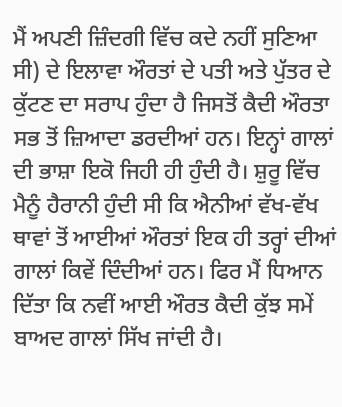ਮੈਂ ਅਪਣੀ ਜ਼ਿੰਦਗੀ ਵਿੱਚ ਕਦੇ ਨਹੀਂ ਸੁਣਿਆ ਸੀ) ਦੇ ਇਲਾਵਾ ਔਰਤਾਂ ਦੇ ਪਤੀ ਅਤੇ ਪੁੱਤਰ ਦੇ ਕੁੱਟਣ ਦਾ ਸਰਾਪ ਹੁੰਦਾ ਹੈ ਜਿਸਤੋਂ ਕੈਦੀ ਔਰਤਾ ਸਭ ਤੋਂ ਜ਼ਿਆਦਾ ਡਰਦੀਆਂ ਹਨ। ਇਨ੍ਹਾਂ ਗਾਲਾਂ ਦੀ ਭਾਸ਼ਾ ਇਕੋ ਜਿਹੀ ਹੀ ਹੁੰਦੀ ਹੈ। ਸ਼ੁਰੂ ਵਿੱਚ ਮੈਨੂੰ ਹੈਰਾਨੀ ਹੁੰਦੀ ਸੀ ਕਿ ਐਨੀਆਂ ਵੱਖ-ਵੱਖ ਥਾਵਾਂ ਤੋਂ ਆਈਆਂ ਔਰਤਾਂ ਇਕ ਹੀ ਤਰ੍ਹਾਂ ਦੀਆਂ ਗਾਲਾਂ ਕਿਵੇਂ ਦਿੰਦੀਆਂ ਹਨ। ਫਿਰ ਮੈਂ ਧਿਆਨ ਦਿੱਤਾ ਕਿ ਨਵੀਂ ਆਈ ਔਰਤ ਕੈਦੀ ਕੁੱਝ ਸਮੇਂ ਬਾਅਦ ਗਾਲਾਂ ਸਿੱਖ ਜਾਂਦੀ ਹੈ।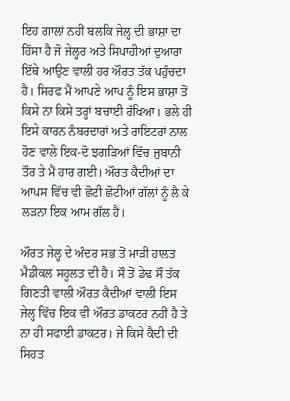ਇਹ ਗਾਲਾਂ ਨਹੀਂ ਬਲਕਿ ਜੇਲ੍ਹ ਦੀ ਭਾਸ਼ਾ ਦਾ ਹਿੱਸਾ ਹੈ ਜੋ ਜੇਲ੍ਹਰ ਅਤੇ ਸਿਪਾਹੀਆਂ ਦੁਆਰਾ ਇੱਥੇ ਆਉਣ ਵਾਲੀ ਹਰ ਔਰਤ ਤੱਕ ਪਹੁੰਚਦਾ ਹੈ। ਸਿਰਫ ਮੈਂ ਆਪਣੇ ਆਪ ਨੂੰ ਇਸ ਭਾਸ਼ਾ ਤੋਂ ਕਿਸੇ ਨਾ ਕਿਸੇ ਤਰ੍ਹਾਂ ਬਚਾਈ ਰੱਖਿਆ। ਭਲੇ ਹੀ ਇਸੇ ਕਾਰਨ ਨੰਬਰਦਾਰਾਂ ਅਤੇ ਰਾਇਟਰਾਂ ਨਾਲ ਹੋਣ ਵਾਲੇ ਇਕ-ਦੋ ਝਗੜਿਆਂ ਵਿੱਚ ਜੁਬਾਨੀ ਤੌਰ ਤੇ ਮੈਂ ਹਾਰ ਗਈ। ਔਰਤ ਕੈਦੀਆਂ ਦਾ ਆਪਸ ਵਿੱਚ ਵੀ ਛੋਟੀ ਛੋਟੀਆਂ ਗੱਲਾਂ ਨੂੰ ਲੈ ਕੇ ਲੜਨਾ ਇਕ ਆਮ ਗੱਲ ਹੈ।

ਔਰਤ ਜੇਲ੍ਹ ਦੇ ਅੰਦਰ ਸਭ ਤੋਂ ਮਾੜੀ ਹਾਲਤ ਮੈਡੀਕਲ ਸਹੂਲਤ ਦੀ ਹੈ। ਸੌ ਤੋਂ ਡੇਢ ਸੌ ਤੱਕ ਗਿਣਤੀ ਵਾਲੀ ਔਰਤ ਕੈਦੀਆਂ ਵਾਲੀ ਇਸ ਜੇਲ੍ਹ ਵਿੱਚ ਇਕ ਵੀ ਔਰਤ ਡਾਕਟਰ ਨਹੀਂ ਹੈ ਤੇ ਨਾ ਹੀ ਸਫਾਈ ਡਾਕਟਰ। ਜੇ ਕਿਸੇ ਕੈਦੀ ਦੀ ਸਿਹਤ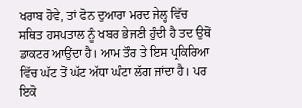ਖਰਾਬ ਹੋਵੇ, ਤਾਂ ਫੋਨ ਦੁਆਰਾ ਮਰਦ ਜੇਲ੍ਹ ਵਿੱਚ ਸਥਿਤ ਹਸਪਤਾਲ ਨੂੰ ਖਬਰ ਭੇਜਣੀ ਹੁੰਦੀ ਹੈ ਤਦ ਉਥੋਂ ਡਾਕਟਰ ਆਉਂਦਾ ਹੈ। ਆਮ ਤੌਰ ਤੇ ਇਸ ਪ੍ਰਕਿਰਿਆ ਵਿੱਚ ਘੱਟ ਤੋਂ ਘੱਟ ਅੱਧਾ ਘੰਟਾ ਲੱਗ ਜਾਂਦਾ ਹੈ। ਪਰ ਇਕੋ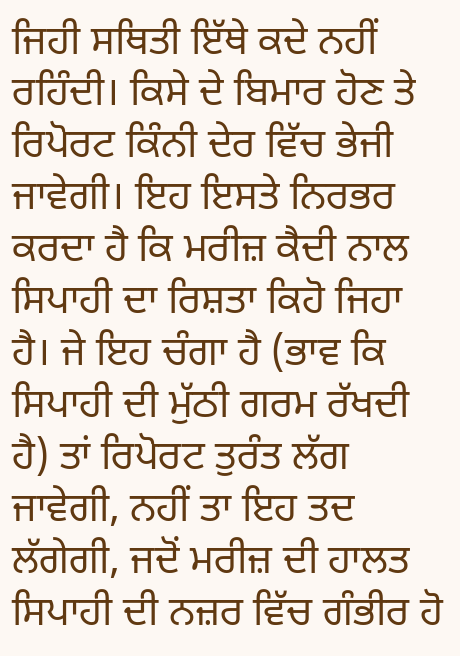ਜਿਹੀ ਸਥਿਤੀ ਇੱਥੇ ਕਦੇ ਨਹੀਂ ਰਹਿੰਦੀ। ਕਿਸੇ ਦੇ ਬਿਮਾਰ ਹੋਣ ਤੇ ਰਿਪੋਰਟ ਕਿੰਨੀ ਦੇਰ ਵਿੱਚ ਭੇਜੀ ਜਾਵੇਗੀ। ਇਹ ਇਸਤੇ ਨਿਰਭਰ ਕਰਦਾ ਹੈ ਕਿ ਮਰੀਜ਼ ਕੈਦੀ ਨਾਲ ਸਿਪਾਹੀ ਦਾ ਰਿਸ਼ਤਾ ਕਿਹੋ ਜਿਹਾ ਹੈ। ਜੇ ਇਹ ਚੰਗਾ ਹੈ (ਭਾਵ ਕਿ ਸਿਪਾਹੀ ਦੀ ਮੁੱਠੀ ਗਰਮ ਰੱਖਦੀ ਹੈ) ਤਾਂ ਰਿਪੋਰਟ ਤੁਰੰਤ ਲੱਗ ਜਾਵੇਗੀ, ਨਹੀਂ ਤਾ ਇਹ ਤਦ ਲੱਗੇਗੀ, ਜਦੋਂ ਮਰੀਜ਼ ਦੀ ਹਾਲਤ ਸਿਪਾਹੀ ਦੀ ਨਜ਼ਰ ਵਿੱਚ ਗੰਭੀਰ ਹੋ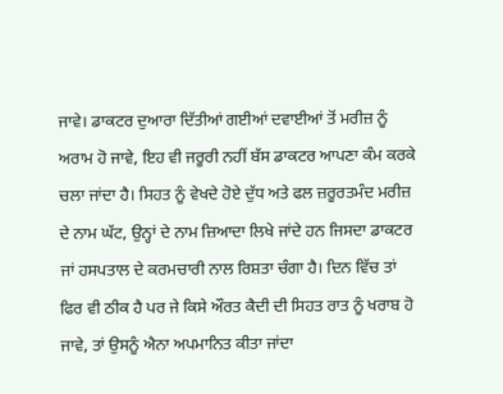ਜਾਵੇ। ਡਾਕਟਰ ਦੁਆਰਾ ਦਿੱਤੀਆਂ ਗਈਆਂ ਦਵਾਈਆਂ ਤੋਂ ਮਰੀਜ਼ ਨੂੰ ਅਰਾਮ ਹੋ ਜਾਵੇ, ਇਹ ਵੀ ਜਰੂਰੀ ਨਹੀਂ ਬੱਸ ਡਾਕਟਰ ਆਪਣਾ ਕੰਮ ਕਰਕੇ ਚਲਾ ਜਾਂਦਾ ਹੈ। ਸਿਹਤ ਨੂੰ ਵੇਖਦੇ ਹੋਏ ਦੁੱਧ ਅਤੇ ਫਲ ਜ਼ਰੂਰਤਮੰਦ ਮਰੀਜ਼ ਦੇ ਨਾਮ ਘੱਟ, ਉਨ੍ਹਾਂ ਦੇ ਨਾਮ ਜ਼ਿਆਦਾ ਲਿਖੇ ਜਾਂਦੇ ਹਨ ਜਿਸਦਾ ਡਾਕਟਰ ਜਾਂ ਹਸਪਤਾਲ ਦੇ ਕਰਮਚਾਰੀ ਨਾਲ ਰਿਸ਼ਤਾ ਚੰਗਾ ਹੈ। ਦਿਨ ਵਿੱਚ ਤਾਂ ਫਿਰ ਵੀ ਠੀਕ ਹੈ ਪਰ ਜੇ ਕਿਸੇ ਔਰਤ ਕੈਦੀ ਦੀ ਸਿਹਤ ਰਾਤ ਨੂੰ ਖਰਾਬ ਹੋ ਜਾਵੇ, ਤਾਂ ਉਸਨੂੰ ਐਨਾ ਅਪਮਾਨਿਤ ਕੀਤਾ ਜਾਂਦਾ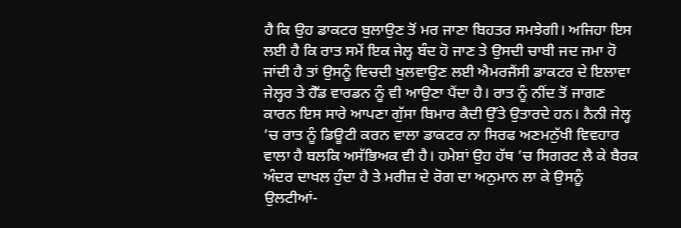ਹੈ ਕਿ ਉਹ ਡਾਕਟਰ ਬੁਲਾਉਣ ਤੋਂ ਮਰ ਜਾਣਾ ਬਿਹਤਰ ਸਮਝੇਗੀ। ਅਜਿਹਾ ਇਸ ਲਈ ਹੈ ਕਿ ਰਾਤ ਸਮੇਂ ਇਕ ਜੇਲ੍ਹ ਬੰਦ ਹੋ ਜਾਣ ਤੇ ਉਸਦੀ ਚਾਬੀ ਜਦ ਜਮਾ ਹੋ ਜਾਂਦੀ ਹੈ ਤਾਂ ਉਸਨੂੰ ਵਿਚਦੀ ਖੁਲਵਾਉਣ ਲਈ ਐਮਰਜੈਂਸੀ ਡਾਕਟਰ ਦੇ ਇਲਾਵਾ ਜੇਲ੍ਹਰ ਤੇ ਹੈੱਡ ਵਾਰਡਨ ਨੂੰ ਵੀ ਆਉਣਾ ਪੈਂਦਾ ਹੈ। ਰਾਤ ਨੂੰ ਨੀਂਦ ਤੋਂ ਜਾਗਣ ਕਾਰਨ ਇਸ ਸਾਰੇ ਆਪਣਾ ਗੁੱਸਾ ਬਿਮਾਰ ਕੈਦੀ ਉੱਤੇ ਉਤਾਰਦੇ ਹਨ। ਨੈਨੀ ਜੇਲ੍ਹ ’ਚ ਰਾਤ ਨੂੰ ਡਿਊਟੀ ਕਰਨ ਵਾਲਾ ਡਾਕਟਰ ਨਾ ਸਿਰਫ ਅਣਮਨੁੱਖੀ ਵਿਵਹਾਰ ਵਾਲਾ ਹੈ ਬਲਕਿ ਅਸੱਭਿਅਕ ਵੀ ਹੈ। ਹਮੇਸ਼ਾਂ ਉਹ ਹੱਥ ’ਚ ਸਿਗਰਟ ਲੈ ਕੇ ਬੈਰਕ ਅੰਦਰ ਦਾਖਲ ਹੁੰਦਾ ਹੈ ਤੇ ਮਰੀਜ਼ ਦੇ ਰੋਗ ਦਾ ਅਨੁਮਾਨ ਲਾ ਕੇ ਉਸਨੂੰ ਉਲਟੀਆਂ-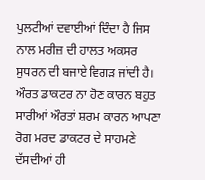ਪੁਲਟੀਆਂ ਦਵਾਈਆਂ ਦਿੰਦਾ ਹੈ ਜਿਸ ਨਾਲ ਮਰੀਜ਼ ਦੀ ਹਾਲਤ ਅਕਸਰ ਸੁਧਰਨ ਦੀ ਬਜਾਏ ਵਿਗੜ ਜਾਂਦੀ ਹੈ। ਔਰਤ ਡਾਕਟਰ ਨਾ ਹੋਣ ਕਾਰਨ ਬਹੁਤ ਸਾਰੀਆਂ ਔਰਤਾਂ ਸ਼ਰਮ ਕਾਰਨ ਆਪਣਾ ਰੋਗ ਮਰਦ ਡਾਕਟਰ ਦੇ ਸਾਹਮਣੇ ਦੱਸਦੀਆਂ ਹੀ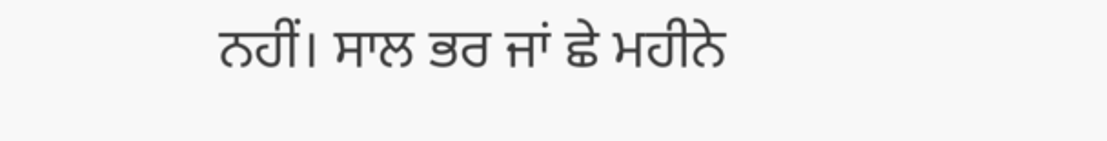ਨਹੀਂ। ਸਾਲ ਭਰ ਜਾਂ ਛੇ ਮਹੀਨੇ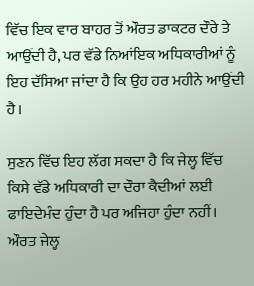ਵਿੱਚ ਇਕ ਵਾਰ ਬਾਹਰ ਤੋਂ ਔਰਤ ਡਾਕਟਰ ਦੌਰੇ ਤੇ ਆਉਂਦੀ ਹੈ, ਪਰ ਵੱਡੇ ਨਿਆਂਇਕ ਅਧਿਕਾਰੀਆਂ ਨੂੰ ਇਹ ਦੱਸਿਆ ਜਾਂਦਾ ਹੈ ਕਿ ਉਹ ਹਰ ਮਹੀਨੇ ਆਉਂਦੀ ਹੈ।

ਸੁਣਨ ਵਿੱਚ ਇਹ ਲੱਗ ਸਕਦਾ ਹੈ ਕਿ ਜੇਲ੍ਹ ਵਿੱਚ ਕਿਸੇ ਵੱਡੇ ਅਧਿਕਾਰੀ ਦਾ ਦੌਰਾ ਕੈਦੀਆਂ ਲਈ ਫਾਇਦੇਮੰਦ ਹੁੰਦਾ ਹੈ ਪਰ ਅਜਿਹਾ ਹੁੰਦਾ ਨਹੀਂ। ਔਰਤ ਜੇਲ੍ਹ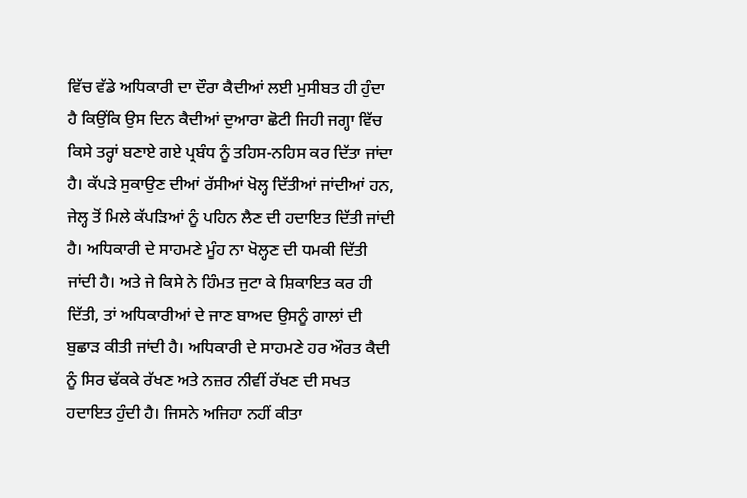ਵਿੱਚ ਵੱਡੇ ਅਧਿਕਾਰੀ ਦਾ ਦੌਰਾ ਕੈਦੀਆਂ ਲਈ ਮੁਸੀਬਤ ਹੀ ਹੁੰਦਾ ਹੈ ਕਿਉਂਕਿ ਉਸ ਦਿਨ ਕੈਦੀਆਂ ਦੁਆਰਾ ਛੋਟੀ ਜਿਹੀ ਜਗ੍ਹਾ ਵਿੱਚ ਕਿਸੇ ਤਰ੍ਹਾਂ ਬਣਾਏ ਗਏ ਪ੍ਰਬੰਧ ਨੂੰ ਤਹਿਸ-ਨਹਿਸ ਕਰ ਦਿੱਤਾ ਜਾਂਦਾ ਹੈ। ਕੱਪੜੇ ਸੁਕਾਉਣ ਦੀਆਂ ਰੱਸੀਆਂ ਖੋਲ੍ਹ ਦਿੱਤੀਆਂ ਜਾਂਦੀਆਂ ਹਨ, ਜੇਲ੍ਹ ਤੋਂ ਮਿਲੇ ਕੱਪੜਿਆਂ ਨੂੰ ਪਹਿਨ ਲੈਣ ਦੀ ਹਦਾਇਤ ਦਿੱਤੀ ਜਾਂਦੀ ਹੈ। ਅਧਿਕਾਰੀ ਦੇ ਸਾਹਮਣੇ ਮੂੰਹ ਨਾ ਖੋਲ੍ਹਣ ਦੀ ਧਮਕੀ ਦਿੱਤੀ ਜਾਂਦੀ ਹੈ। ਅਤੇ ਜੇ ਕਿਸੇ ਨੇ ਹਿੰਮਤ ਜੁਟਾ ਕੇ ਸ਼ਿਕਾਇਤ ਕਰ ਹੀ ਦਿੱਤੀ, ਤਾਂ ਅਧਿਕਾਰੀਆਂ ਦੇ ਜਾਣ ਬਾਅਦ ਉਸਨੂੰ ਗਾਲਾਂ ਦੀ ਬੁਛਾੜ ਕੀਤੀ ਜਾਂਦੀ ਹੈ। ਅਧਿਕਾਰੀ ਦੇ ਸਾਹਮਣੇ ਹਰ ਔਰਤ ਕੈਦੀ ਨੂੰ ਸਿਰ ਢੱਕਕੇ ਰੱਖਣ ਅਤੇ ਨਜ਼ਰ ਨੀਵੀਂ ਰੱਖਣ ਦੀ ਸਖਤ ਹਦਾਇਤ ਹੁੰਦੀ ਹੈ। ਜਿਸਨੇ ਅਜਿਹਾ ਨਹੀਂ ਕੀਤਾ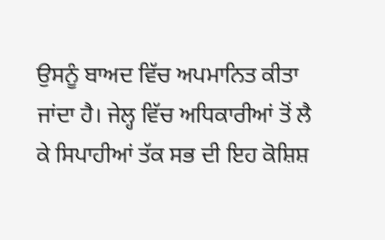ਉਸਨੂੰ ਬਾਅਦ ਵਿੱਚ ਅਪਮਾਨਿਤ ਕੀਤਾ ਜਾਂਦਾ ਹੈ। ਜੇਲ੍ਹ ਵਿੱਚ ਅਧਿਕਾਰੀਆਂ ਤੋਂ ਲੈ ਕੇ ਸਿਪਾਹੀਆਂ ਤੱਕ ਸਭ ਦੀ ਇਹ ਕੋਸ਼ਿਸ਼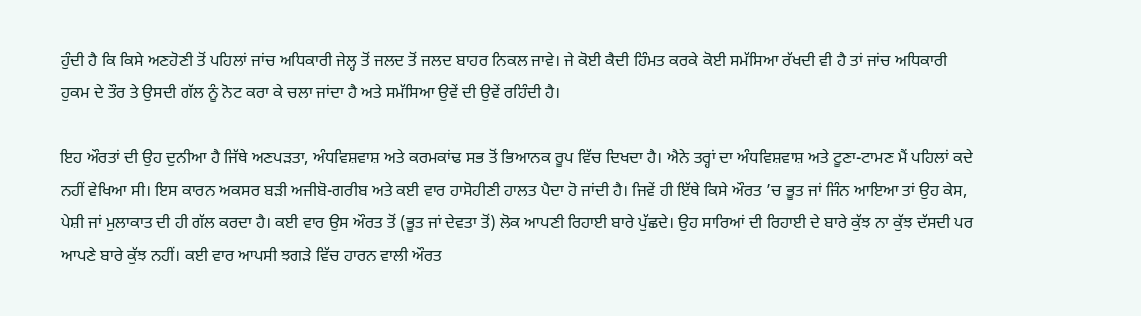ਹੁੰਦੀ ਹੈ ਕਿ ਕਿਸੇ ਅਣਹੋਣੀ ਤੋਂ ਪਹਿਲਾਂ ਜਾਂਚ ਅਧਿਕਾਰੀ ਜੇਲ੍ਹ ਤੋਂ ਜਲਦ ਤੋਂ ਜਲਦ ਬਾਹਰ ਨਿਕਲ ਜਾਵੇ। ਜੇ ਕੋਈ ਕੈਦੀ ਹਿੰਮਤ ਕਰਕੇ ਕੋਈ ਸਮੱਸਿਆ ਰੱਖਦੀ ਵੀ ਹੈ ਤਾਂ ਜਾਂਚ ਅਧਿਕਾਰੀ ਹੁਕਮ ਦੇ ਤੌਰ ਤੇ ਉਸਦੀ ਗੱਲ ਨੂੰ ਨੋਟ ਕਰਾ ਕੇ ਚਲਾ ਜਾਂਦਾ ਹੈ ਅਤੇ ਸਮੱਸਿਆ ਉਵੇਂ ਦੀ ਉਵੇਂ ਰਹਿੰਦੀ ਹੈ।

ਇਹ ਔਰਤਾਂ ਦੀ ਉਹ ਦੁਨੀਆ ਹੈ ਜਿੱਥੇ ਅਣਪੜਤਾ, ਅੰਧਵਿਸ਼ਵਾਸ਼ ਅਤੇ ਕਰਮਕਾਂਢ ਸਭ ਤੋਂ ਭਿਆਨਕ ਰੂਪ ਵਿੱਚ ਦਿਖਦਾ ਹੈ। ਐਨੇ ਤਰ੍ਹਾਂ ਦਾ ਅੰਧਵਿਸ਼ਵਾਸ਼ ਅਤੇ ਟੂਣਾ-ਟਾਮਣ ਮੈਂ ਪਹਿਲਾਂ ਕਦੇ ਨਹੀਂ ਵੇਖਿਆ ਸੀ। ਇਸ ਕਾਰਨ ਅਕਸਰ ਬੜੀ ਅਜੀਬੋ-ਗਰੀਬ ਅਤੇ ਕਈ ਵਾਰ ਹਾਸੋਹੀਣੀ ਹਾਲਤ ਪੈਦਾ ਹੋ ਜਾਂਦੀ ਹੈ। ਜਿਵੇਂ ਹੀ ਇੱਥੇ ਕਿਸੇ ਔਰਤ ’ਚ ਭੂਤ ਜਾਂ ਜਿੰਨ ਆਇਆ ਤਾਂ ਉਹ ਕੇਸ, ਪੇਸ਼ੀ ਜਾਂ ਮੁਲਾਕਾਤ ਦੀ ਹੀ ਗੱਲ ਕਰਦਾ ਹੈ। ਕਈ ਵਾਰ ਉਸ ਔਰਤ ਤੋਂ (ਭੂਤ ਜਾਂ ਦੇਵਤਾ ਤੋਂ) ਲੋਕ ਆਪਣੀ ਰਿਹਾਈ ਬਾਰੇ ਪੁੱਛਦੇ। ਉਹ ਸਾਰਿਆਂ ਦੀ ਰਿਹਾਈ ਦੇ ਬਾਰੇ ਕੁੱਝ ਨਾ ਕੁੱਝ ਦੱਸਦੀ ਪਰ ਆਪਣੇ ਬਾਰੇ ਕੁੱਝ ਨਹੀਂ। ਕਈ ਵਾਰ ਆਪਸੀ ਝਗੜੇ ਵਿੱਚ ਹਾਰਨ ਵਾਲੀ ਔਰਤ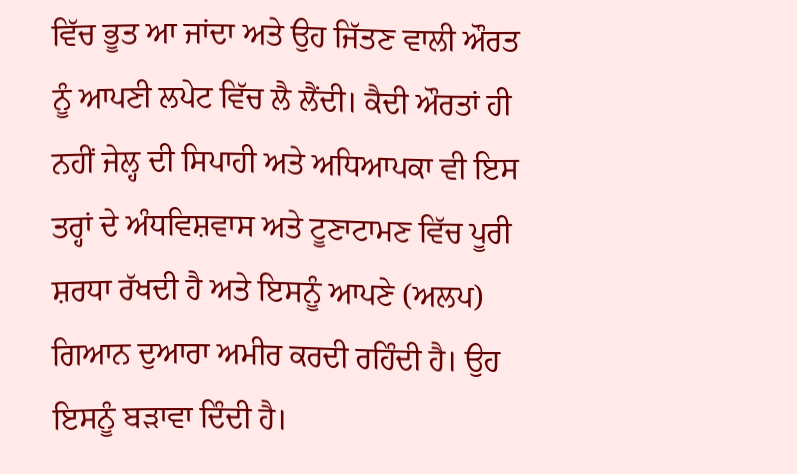ਵਿੱਚ ਭੂਤ ਆ ਜਾਂਦਾ ਅਤੇ ਉਹ ਜਿੱਤਣ ਵਾਲੀ ਔਰਤ ਨੂੰ ਆਪਣੀ ਲਪੇਟ ਵਿੱਚ ਲੈ ਲੈਂਦੀ। ਕੈਦੀ ਔਰਤਾਂ ਹੀ ਨਹੀਂ ਜੇਲ੍ਹ ਦੀ ਸਿਪਾਹੀ ਅਤੇ ਅਧਿਆਪਕਾ ਵੀ ਇਸ ਤਰ੍ਹਾਂ ਦੇ ਅੰਧਵਿਸ਼ਵਾਸ ਅਤੇ ਟੂਣਾਟਾਮਣ ਵਿੱਚ ਪੂਰੀ ਸ਼ਰਧਾ ਰੱਖਦੀ ਹੈ ਅਤੇ ਇਸਨੂੰ ਆਪਣੇ (ਅਲਪ) ਗਿਆਨ ਦੁਆਰਾ ਅਮੀਰ ਕਰਦੀ ਰਹਿੰਦੀ ਹੈ। ਉਹ ਇਸਨੂੰ ਬੜਾਵਾ ਦਿੰਦੀ ਹੈ।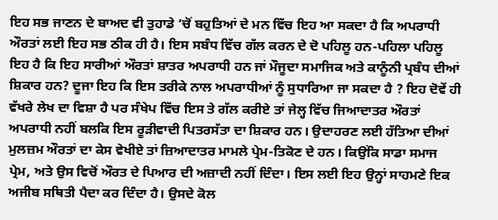ਇਹ ਸਭ ਜਾਣਨ ਦੇ ਬਾਅਦ ਵੀ ਤੁਹਾਡੇ ’ਚੋਂ ਬਹੁਤਿਆਂ ਦੇ ਮਨ ਵਿੱਚ ਇਹ ਆ ਸਕਦਾ ਹੈ ਕਿ ਅਪਰਾਧੀ ਔਰਤਾਂ ਲਈ ਇਹ ਸਭ ਠੀਕ ਹੀ ਹੈ। ਇਸ ਸਬੰਧ ਵਿੱਚ ਗੱਲ ਕਰਨ ਦੇ ਦੋ ਪਹਿਲੂ ਹਨ-ਪਹਿਲਾ ਪਹਿਲੂ ਇਹ ਹੈ ਕਿ ਇਹ ਸਾਰੀਆਂ ਔਰਤਾਂ ਸ਼ਾਤਰ ਅਪਰਾਧੀ ਹਨ ਜਾਂ ਮੌਜੂਦਾ ਸਮਾਜਿਕ ਅਤੇ ਕਾਨੂੰਨੀ ਪ੍ਰਬੰਧ ਦੀਆਂ ਸ਼ਿਕਾਰ ਹਨ? ਦੂਜਾ ਇਹ ਕਿ ਇਸ ਤਰੀਕੇ ਨਾਲ ਅਪਰਾਧੀਆਂ ਨੂੰ ਸੁਧਾਰਿਆ ਜਾ ਸਕਦਾ ਹੈ ? ਇਹ ਦੋਵੇਂ ਹੀ ਵੱਖਰੇ ਲੇਖ ਦਾ ਵਿਸ਼ਾ ਹੈ ਪਰ ਸੰਖੇਪ ਵਿੱਚ ਇਸ ਤੇ ਗੱਲ ਕਰੀਏ ਤਾਂ ਜੇਲ੍ਹ ਵਿੱਚ ਜਿਆਦਾਤਰ ਔਰਤਾਂ ਅਪਰਾਧੀ ਨਹੀਂ ਬਲਕਿ ਇਸ ਰੂੜੀਵਾਦੀ ਪਿਤਰਸੱਤਾ ਦਾ ਸ਼ਿਕਾਰ ਹਨ। ਉਦਾਹਰਣ ਲਈ ਹੱਤਿਆ ਦੀਆਂ ਮੁਲਜ਼ਮ ਔਰਤਾਂ ਦਾ ਕੇਸ ਵੇਖੀਏ ਤਾਂ ਜ਼ਿਆਦਾਤਰ ਮਾਮਲੇ ਪ੍ਰੇਮ-ਤਿਕੋਣ ਦੇ ਹਨ। ਕਿਉਂਕਿ ਸਾਡਾ ਸਮਾਜ ਪ੍ਰੇਮ, ਅਤੇ ਉਸ ਵਿਚੋਂ ਔਰਤ ਦੇ ਪਿਆਰ ਦੀ ਅਜ਼ਾਦੀ ਨਹੀਂ ਦਿੰਦਾ। ਇਸ ਲਈ ਇਹ ਉਨ੍ਹਾਂ ਸਾਹਮਣੇ ਇਕ ਅਜੀਬ ਸਥਿਤੀ ਪੈਦਾ ਕਰ ਦਿੰਦਾ ਹੈ। ਉਸਦੇ ਕੋਲ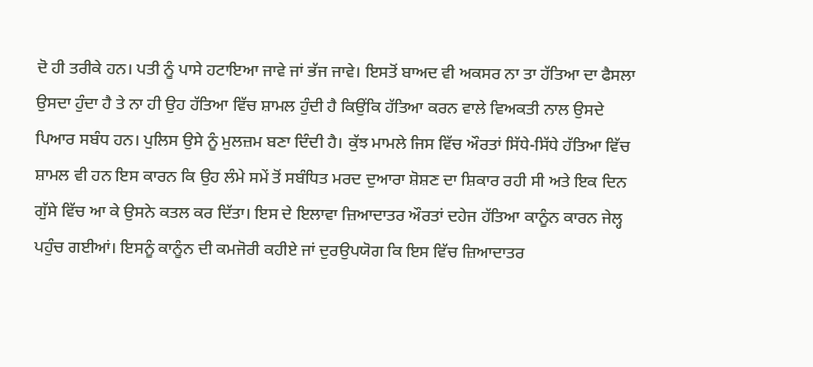ਦੋ ਹੀ ਤਰੀਕੇ ਹਨ। ਪਤੀ ਨੂੰ ਪਾਸੇ ਹਟਾਇਆ ਜਾਵੇ ਜਾਂ ਭੱਜ ਜਾਵੇ। ਇਸਤੋਂ ਬਾਅਦ ਵੀ ਅਕਸਰ ਨਾ ਤਾ ਹੱਤਿਆ ਦਾ ਫੈਸਲਾ ਉਸਦਾ ਹੁੰਦਾ ਹੈ ਤੇ ਨਾ ਹੀ ਉਹ ਹੱਤਿਆ ਵਿੱਚ ਸ਼ਾਮਲ ਹੁੰਦੀ ਹੈ ਕਿਉਂਕਿ ਹੱਤਿਆ ਕਰਨ ਵਾਲੇ ਵਿਅਕਤੀ ਨਾਲ ਉਸਦੇ ਪਿਆਰ ਸਬੰਧ ਹਨ। ਪੁਲਿਸ ਉਸੇ ਨੂੰ ਮੁਲਜ਼ਮ ਬਣਾ ਦਿੰਦੀ ਹੈ। ਕੁੱਝ ਮਾਮਲੇ ਜਿਸ ਵਿੱਚ ਔਰਤਾਂ ਸਿੱਧੇ-ਸਿੱਧੇ ਹੱਤਿਆ ਵਿੱਚ ਸ਼ਾਮਲ ਵੀ ਹਨ ਇਸ ਕਾਰਨ ਕਿ ਉਹ ਲੰਮੇ ਸਮੇਂ ਤੋਂ ਸਬੰਧਿਤ ਮਰਦ ਦੁਆਰਾ ਸ਼ੋਸ਼ਣ ਦਾ ਸ਼ਿਕਾਰ ਰਹੀ ਸੀ ਅਤੇ ਇਕ ਦਿਨ ਗੁੱਸੇ ਵਿੱਚ ਆ ਕੇ ਉਸਨੇ ਕਤਲ ਕਰ ਦਿੱਤਾ। ਇਸ ਦੇ ਇਲਾਵਾ ਜ਼ਿਆਦਾਤਰ ਔਰਤਾਂ ਦਹੇਜ ਹੱਤਿਆ ਕਾਨੂੰਨ ਕਾਰਨ ਜੇਲ੍ਹ ਪਹੁੰਚ ਗਈਆਂ। ਇਸਨੂੰ ਕਾਨੂੰਨ ਦੀ ਕਮਜੋਰੀ ਕਹੀਏ ਜਾਂ ਦੁਰਉਪਯੋਗ ਕਿ ਇਸ ਵਿੱਚ ਜ਼ਿਆਦਾਤਰ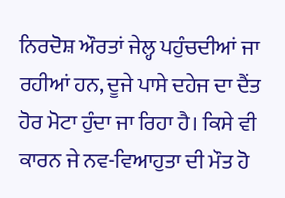ਨਿਰਦੋਸ਼ ਔਰਤਾਂ ਜੇਲ੍ਹ ਪਹੁੰਚਦੀਆਂ ਜਾ ਰਹੀਆਂ ਹਨ, ਦੂਜੇ ਪਾਸੇ ਦਹੇਜ ਦਾ ਦੈਂਤ ਹੋਰ ਮੋਟਾ ਹੁੰਦਾ ਜਾ ਰਿਹਾ ਹੈ। ਕਿਸੇ ਵੀ ਕਾਰਨ ਜੇ ਨਵ-ਵਿਆਹੁਤਾ ਦੀ ਮੌਤ ਹੋ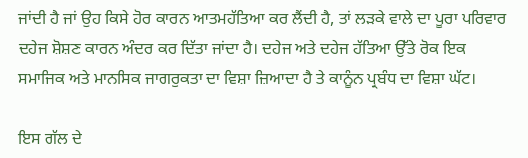ਜਾਂਦੀ ਹੈ ਜਾਂ ਉਹ ਕਿਸੇ ਹੋਰ ਕਾਰਨ ਆਤਮਹੱਤਿਆ ਕਰ ਲੈਂਦੀ ਹੈ, ਤਾਂ ਲੜਕੇ ਵਾਲੇ ਦਾ ਪੂਰਾ ਪਰਿਵਾਰ ਦਹੇਜ ਸ਼ੋਸ਼ਣ ਕਾਰਨ ਅੰਦਰ ਕਰ ਦਿੱਤਾ ਜਾਂਦਾ ਹੈ। ਦਹੇਜ ਅਤੇ ਦਹੇਜ ਹੱਤਿਆ ਉੱਤੇ ਰੋਕ ਇਕ ਸਮਾਜਿਕ ਅਤੇ ਮਾਨਸਿਕ ਜਾਗਰੁਕਤਾ ਦਾ ਵਿਸ਼ਾ ਜ਼ਿਆਦਾ ਹੈ ਤੇ ਕਾਨੂੰਨ ਪ੍ਰਬੰਧ ਦਾ ਵਿਸ਼ਾ ਘੱਟ।

ਇਸ ਗੱਲ ਦੇ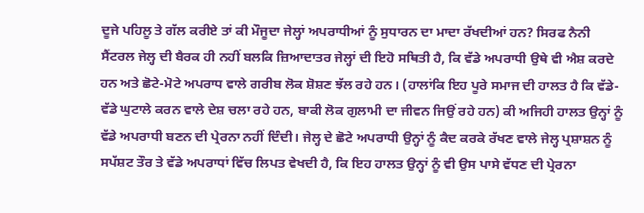ਦੂਜੇ ਪਹਿਲੂ ਤੇ ਗੱਲ ਕਰੀਏ ਤਾਂ ਕੀ ਮੌਜੂਦਾ ਜੇਲ੍ਹਾਂ ਅਪਰਾਧੀਆਂ ਨੂੰ ਸੁਧਾਰਨ ਦਾ ਮਾਦਾ ਰੱਖਦੀਆਂ ਹਨ? ਸਿਰਫ ਨੈਨੀ ਸੈਂਟਰਲ ਜੇਲ੍ਹ ਦੀ ਬੈਰਕ ਹੀ ਨਹੀਂ ਬਲਕਿ ਜ਼ਿਆਦਾਤਰ ਜੇਲ੍ਹਾਂ ਦੀ ਇਹੋ ਸਥਿਤੀ ਹੈ, ਕਿ ਵੱਡੇ ਅਪਰਾਧੀ ਉਥੇ ਵੀ ਐਸ਼ ਕਰਦੇ ਹਨ ਅਤੇ ਛੋਟੇ-ਮੋਟੇ ਅਪਰਾਧ ਵਾਲੇ ਗਰੀਬ ਲੋਕ ਸ਼ੋਸ਼ਣ ਝੱਲ ਰਹੇ ਹਨ। (ਹਾਲਾਂਕਿ ਇਹ ਪੂਰੇ ਸਮਾਜ ਦੀ ਹਾਲਤ ਹੈ ਕਿ ਵੱਡੇ-ਵੱਡੇ ਘੁਟਾਲੇ ਕਰਨ ਵਾਲੇ ਦੇਸ਼ ਚਲਾ ਰਹੇ ਹਨ, ਬਾਕੀ ਲੋਕ ਗੁਲਾਮੀ ਦਾ ਜੀਵਨ ਜਿਉਂ ਰਹੇ ਹਨ) ਕੀ ਅਜਿਹੀ ਹਾਲਤ ਉਨ੍ਹਾਂ ਨੂੰ ਵੱਡੇ ਅਪਰਾਧੀ ਬਣਨ ਦੀ ਪ੍ਰੇਰਨਾ ਨਹੀਂ ਦਿੰਦੀ। ਜੇਲ੍ਹ ਦੇ ਛੋਟੇ ਅਪਰਾਧੀ ਉਨ੍ਹਾਂ ਨੂੰ ਕੈਦ ਕਰਕੇ ਰੱਖਣ ਵਾਲੇ ਜੇਲ੍ਹ ਪ੍ਰਸ਼ਾਸ਼ਨ ਨੂੰ ਸਪੱਸ਼ਟ ਤੌਰ ਤੇ ਵੱਡੇ ਅਪਰਾਧਾਂ ਵਿੱਚ ਲਿਪਤ ਵੇਖਦੀ ਹੈ, ਕਿ ਇਹ ਹਾਲਤ ਉਨ੍ਹਾਂ ਨੂੰ ਵੀ ਉਸ ਪਾਸੇ ਵੱਧਣ ਦੀ ਪ੍ਰੇਰਨਾ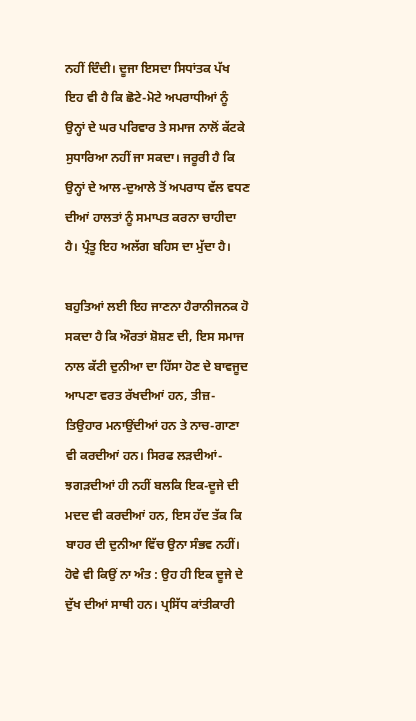ਨਹੀਂ ਦਿੰਦੀ। ਦੂਜਾ ਇਸਦਾ ਸਿਧਾਂਤਕ ਪੱਖ ਇਹ ਵੀ ਹੈ ਕਿ ਛੋਟੇ-ਮੋਟੇ ਅਪਰਾਧੀਆਂ ਨੂੰ ਉਨ੍ਹਾਂ ਦੇ ਘਰ ਪਰਿਵਾਰ ਤੇ ਸਮਾਜ ਨਾਲੋਂ ਕੱਟਕੇ ਸੁਧਾਰਿਆ ਨਹੀਂ ਜਾ ਸਕਦਾ। ਜਰੂਰੀ ਹੈ ਕਿ ਉਨ੍ਹਾਂ ਦੇ ਆਲ-ਦੁਆਲੇ ਤੋਂ ਅਪਰਾਧ ਵੱਲ ਵਧਣ ਦੀਆਂ ਹਾਲਤਾਂ ਨੂੰ ਸਮਾਪਤ ਕਰਨਾ ਚਾਹੀਦਾ ਹੈ। ਪ੍ਰੰਤੂ ਇਹ ਅਲੱਗ ਬਹਿਸ ਦਾ ਮੁੱਦਾ ਹੈ।

ਬਹੁਤਿਆਂ ਲਈ ਇਹ ਜਾਣਨਾ ਹੈਰਾਨੀਜਨਕ ਹੋ ਸਕਦਾ ਹੈ ਕਿ ਔਰਤਾਂ ਸ਼ੋਸ਼ਣ ਦੀ, ਇਸ ਸਮਾਜ ਨਾਲ ਕੱਟੀ ਦੁਨੀਆ ਦਾ ਹਿੱਸਾ ਹੋਣ ਦੇ ਬਾਵਜੂਦ ਆਪਣਾ ਵਰਤ ਰੱਖਦੀਆਂ ਹਨ, ਤੀਜ਼-ਤਿਉਹਾਰ ਮਨਾਉਂਦੀਆਂ ਹਨ ਤੇ ਨਾਚ-ਗਾਣਾ ਵੀ ਕਰਦੀਆਂ ਹਨ। ਸਿਰਫ ਲੜਦੀਆਂ-ਝਗੜਦੀਆਂ ਹੀ ਨਹੀਂ ਬਲਕਿ ਇਕ-ਦੂਜੇ ਦੀ ਮਦਦ ਵੀ ਕਰਦੀਆਂ ਹਨ, ਇਸ ਹੱਦ ਤੱਕ ਕਿ ਬਾਹਰ ਦੀ ਦੁਨੀਆ ਵਿੱਚ ਉਨਾ ਸੰਭਵ ਨਹੀਂ। ਹੋਵੇ ਵੀ ਕਿਉਂ ਨਾ ਅੰਤ : ਉਹ ਹੀ ਇਕ ਦੂਜੇ ਦੇ ਦੁੱਖ ਦੀਆਂ ਸਾਥੀ ਹਨ। ਪ੍ਰਸਿੱਧ ਕਾਂਤੀਕਾਰੀ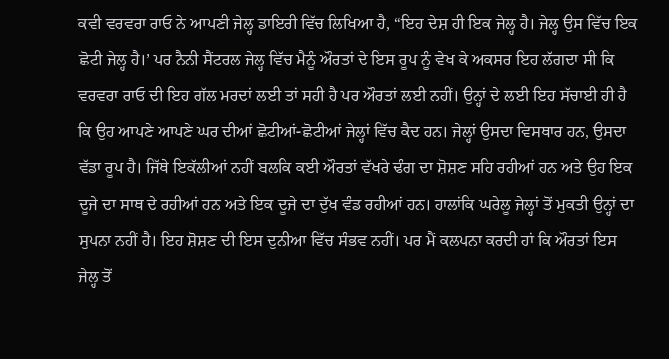ਕਵੀ ਵਰਵਰਾ ਰਾਓ ਨੇ ਆਪਣੀ ਜੇਲ੍ਹ ਡਾਇਰੀ ਵਿੱਚ ਲਿਖਿਆ ਹੈ, “ਇਹ ਦੇਸ਼ ਹੀ ਇਕ ਜੇਲ੍ਹ ਹੈ। ਜੇਲ੍ਹ ਉਸ ਵਿੱਚ ਇਕ ਛੋਟੀ ਜੇਲ੍ਹ ਹੈ।’ ਪਰ ਨੈਨੀ ਸੈਂਟਰਲ ਜੇਲ੍ਹ ਵਿੱਚ ਮੈਨੂੰ ਔਰਤਾਂ ਦੇ ਇਸ ਰੂਪ ਨੂੰ ਵੇਖ ਕੇ ਅਕਸਰ ਇਹ ਲੱਗਦਾ ਸੀ ਕਿ ਵਰਵਰਾ ਰਾਓ ਦੀ ਇਹ ਗੱਲ ਮਰਦਾਂ ਲਈ ਤਾਂ ਸਹੀ ਹੈ ਪਰ ਔਰਤਾਂ ਲਈ ਨਹੀਂ। ਉਨ੍ਹਾਂ ਦੇ ਲਈ ਇਹ ਸੱਚਾਈ ਹੀ ਹੈ ਕਿ ਉਹ ਆਪਣੇ ਆਪਣੇ ਘਰ ਦੀਆਂ ਛੋਟੀਆਂ-ਛੋਟੀਆਂ ਜੇਲ੍ਹਾਂ ਵਿੱਚ ਕੈਦ ਹਨ। ਜੇਲ੍ਹਾਂ ਉਸਦਾ ਵਿਸਥਾਰ ਹਨ, ਉਸਦਾ ਵੱਡਾ ਰੂਪ ਹੈ। ਜਿੱਥੇ ਇਕੱਲੀਆਂ ਨਹੀਂ ਬਲਕਿ ਕਈ ਔਰਤਾਂ ਵੱਖਰੇ ਢੰਗ ਦਾ ਸ਼ੋਸ਼ਣ ਸਹਿ ਰਹੀਆਂ ਹਨ ਅਤੇ ਉਹ ਇਕ ਦੂਜੇ ਦਾ ਸਾਥ ਦੇ ਰਹੀਆਂ ਹਨ ਅਤੇ ਇਕ ਦੂਜੇ ਦਾ ਦੁੱਖ ਵੰਡ ਰਹੀਆਂ ਹਨ। ਹਾਲਾਂਕਿ ਘਰੇਲੂ ਜੇਲ੍ਹਾਂ ਤੋਂ ਮੁਕਤੀ ਉਨ੍ਹਾਂ ਦਾ ਸੁਪਨਾ ਨਹੀਂ ਹੈ। ਇਹ ਸ਼ੋਸ਼ਣ ਦੀ ਇਸ ਦੁਨੀਆ ਵਿੱਚ ਸੰਭਵ ਨਹੀਂ। ਪਰ ਮੈਂ ਕਲਪਨਾ ਕਰਦੀ ਹਾਂ ਕਿ ਔਰਤਾਂ ਇਸ ਜੇਲ੍ਹ ਤੋਂ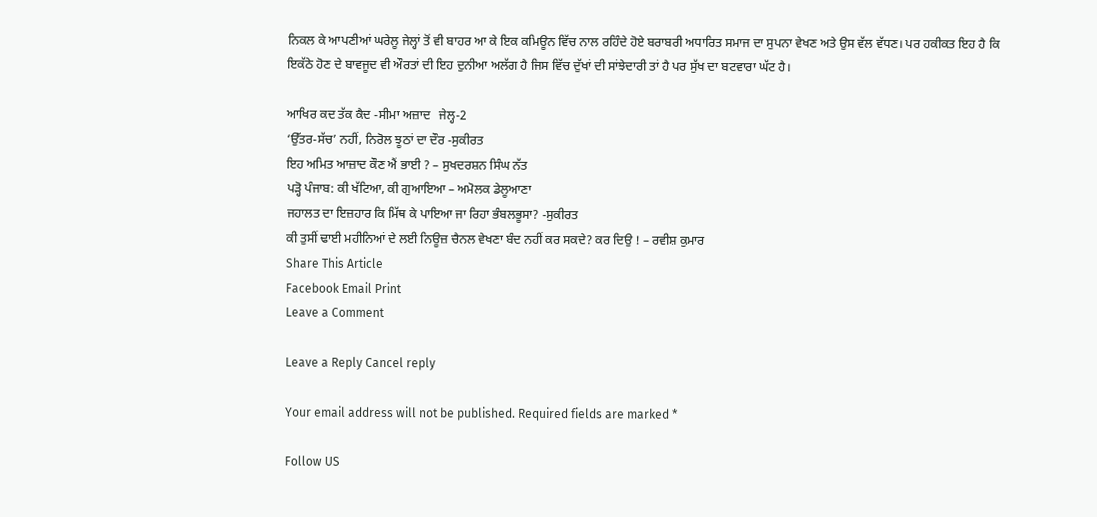ਨਿਕਲ ਕੇ ਆਪਣੀਆਂ ਘਰੇਲੂ ਜੇਲ੍ਹਾਂ ਤੋਂ ਵੀ ਬਾਹਰ ਆ ਕੇ ਇਕ ਕਮਿਊਨ ਵਿੱਚ ਨਾਲ ਰਹਿੰਦੇ ਹੋਏ ਬਰਾਬਰੀ ਅਧਾਰਿਤ ਸਮਾਜ ਦਾ ਸੁਪਨਾ ਵੇਖਣ ਅਤੇ ਉਸ ਵੱਲ ਵੱਧਣ। ਪਰ ਹਕੀਕਤ ਇਹ ਹੈ ਕਿ ਇਕੱਠੇ ਹੋਣ ਦੇ ਬਾਵਜੂਦ ਵੀ ਔਰਤਾਂ ਦੀ ਇਹ ਦੁਨੀਆ ਅਲੱਗ ਹੈ ਜਿਸ ਵਿੱਚ ਦੁੱਖਾਂ ਦੀ ਸਾਂਝੇਦਾਰੀ ਤਾਂ ਹੈ ਪਰ ਸੁੱਖ ਦਾ ਬਟਵਾਰਾ ਘੱਟ ਹੈ।

ਆਖਿਰ ਕਦ ਤੱਕ ਕੈਦ -ਸੀਮਾ ਅਜ਼ਾਦ   ਜੇਲ੍ਹ-2
‘ਉੱਤਰ-ਸੱਚ’ ਨਹੀਂ, ਨਿਰੋਲ ਝੂਠਾਂ ਦਾ ਦੌਰ -ਸੁਕੀਰਤ
ਇਹ ਅਮਿਤ ਆਜ਼ਾਦ ਕੌਣ ਐਂ ਭਾਈ ? – ਸੁਖਦਰਸ਼ਨ ਸਿੰਘ ਨੱਤ
ਪੜ੍ਹੋ ਪੰਜਾਬ: ਕੀ ਖੱਟਿਆ, ਕੀ ਗੁਆਇਆ – ਅਮੋਲਕ ਡੇਲੂਆਣਾ
ਜਹਾਲਤ ਦਾ ਇਜ਼ਹਾਰ ਕਿ ਮਿੱਥ ਕੇ ਪਾਇਆ ਜਾ ਰਿਹਾ ਭੰਬਲਭੂਸਾ? -ਸੁਕੀਰਤ
ਕੀ ਤੁਸੀਂ ਢਾਈ ਮਹੀਨਿਆਂ ਦੇ ਲਈ ਨਿਊਜ਼ ਚੈਨਲ ਵੇਖਣਾ ਬੰਦ ਨਹੀਂ ਕਰ ਸਕਦੇ? ਕਰ ਦਿਉ ! – ਰਵੀਸ਼ ਕੁਮਾਰ
Share This Article
Facebook Email Print
Leave a Comment

Leave a Reply Cancel reply

Your email address will not be published. Required fields are marked *

Follow US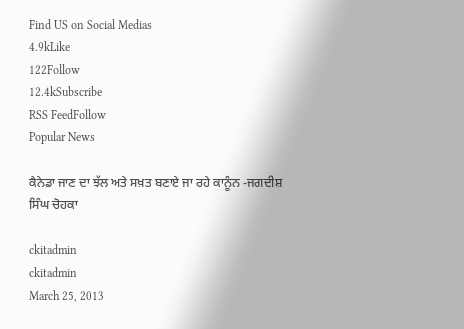Find US on Social Medias
4.9kLike
122Follow
12.4kSubscribe
RSS FeedFollow
Popular News

ਕੈਨੇਡਾ ਜਾਣ ਦਾ ਝੱਲ ਅਤੇ ਸਖ਼ਤ ਬਣਾਏ ਜਾ ਰਹੇ ਕਾਨੂੰਨ -ਜਗਦੀਸ਼ ਸਿੰਘ ਚੋਹਕਾ

ckitadmin
ckitadmin
March 25, 2013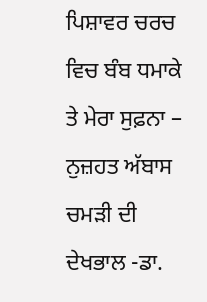ਪਿਸ਼ਾਵਰ ਚਰਚ ਵਿਚ ਬੰਬ ਧਮਾਕੇ ਤੇ ਮੇਰਾ ਸੁਫ਼ਨਾ – ਨੁਜ਼ਹਤ ਅੱਬਾਸ
ਚਮੜੀ ਦੀ ਦੇਖਭਾਲ -ਡਾ.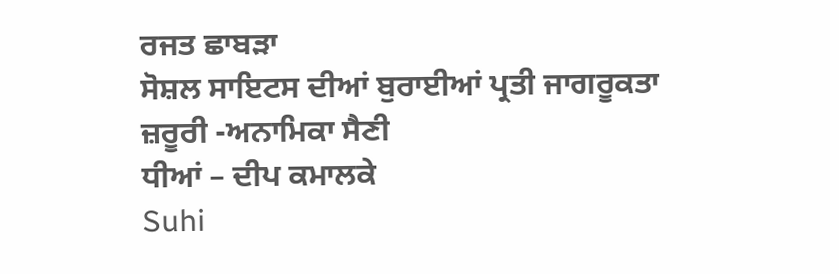ਰਜਤ ਛਾਬੜਾ
ਸੋਸ਼ਲ ਸਾਇਟਸ ਦੀਆਂ ਬੁਰਾਈਆਂ ਪ੍ਰਤੀ ਜਾਗਰੂਕਤਾ ਜ਼ਰੂਰੀ -ਅਨਾਮਿਕਾ ਸੈਣੀ
ਧੀਆਂ – ਦੀਪ ਕਮਾਲਕੇ
Suhi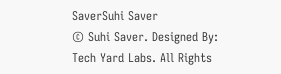SaverSuhi Saver
© Suhi Saver. Designed By: Tech Yard Labs. All Rights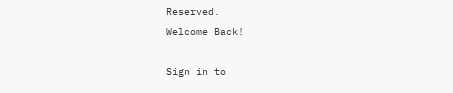Reserved.
Welcome Back!

Sign in to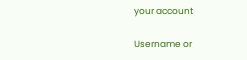your account

Username or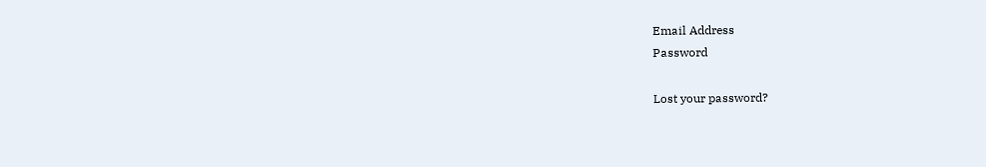Email Address
Password

Lost your password?